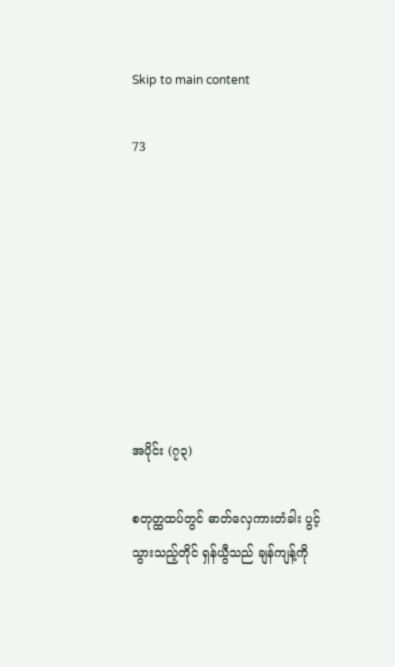Skip to main content

73








အပိုင်း (၇၃)

စတုတ္ထထပ်တွင် ဓာတ်လှေကားတံခါး ပွင့်သွားသည့်တိုင် ရှန်ယွီသည် ချန်ကျန့်ကို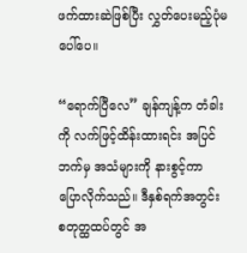ဖက်ထားဆဲဖြစ်ပြီး လွှတ်ပေးမည့်ပုံမပေါ်ပေ။

“ရောက်ပြီလေ” ချန်ကျန့်က တံခါးကို လက်ဖြင့်ထိန်းထားရင်း အပြင်ဘက်မှ အသံများကို နားစွင့်ကာ ပြောလိုက်သည်။ ဒီနှစ်ရက်အတွင်း စတုတ္ထထပ်တွင် အ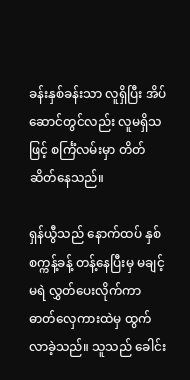ခန်းနှစ်ခန်းသာ လူရှိပြီး အိပ်ဆောင်တွင်လည်း လူမရှိသဖြင့် စင်္ကြံလမ်းမှာ တိတ်ဆိတ်နေသည်။

ရှန်ယွီသည် နောက်ထပ် နှစ်စက္ကန့်ခန့် တန့်နေပြီးမှ မချင့်မရဲ လွှတ်ပေးလိုက်ကာ ဓာတ်လှေကားထဲမှ ထွက်လာခဲ့သည်။ သူသည် ခေါင်း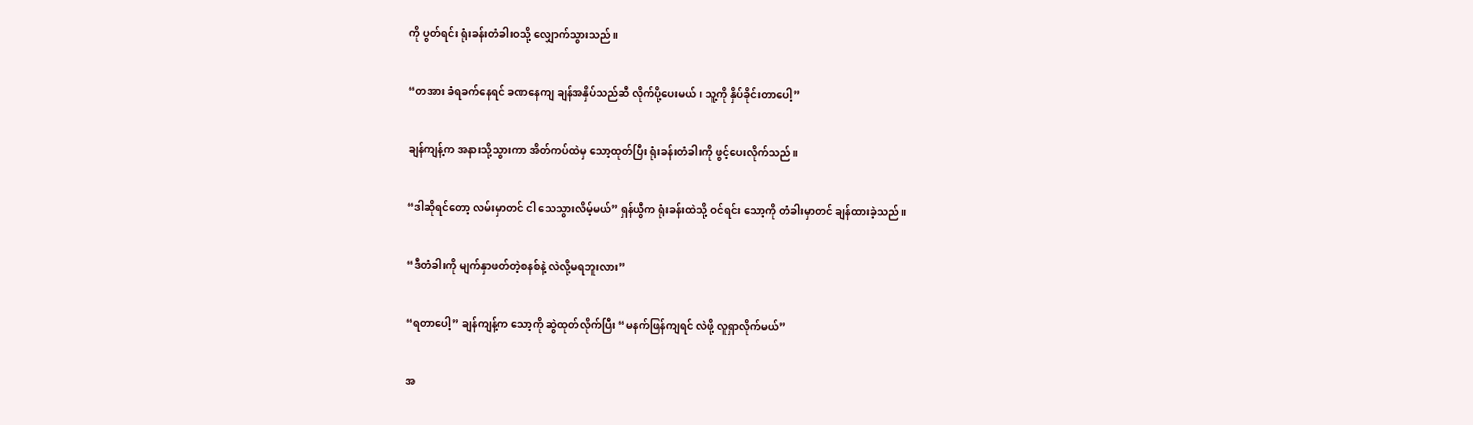ကို ပွတ်ရင်း ရုံးခန်းတံခါးဝသို့ လျှောက်သွားသည်။

“တအား ခံရခက်နေရင် ခဏနေကျ ချန်အနှိပ်သည်ဆီ လိုက်ပို့ပေးမယ်၊ သူ့ကို နှိပ်ခိုင်းတာပေါ့”

ချန်ကျန့်က အနားသို့သွားကာ အိတ်ကပ်ထဲမှ သော့ထုတ်ပြီး ရုံးခန်းတံခါးကို ဖွင့်ပေးလိုက်သည်။

“ဒါဆိုရင်တော့ လမ်းမှာတင် ငါ သေသွားလိမ့်မယ်” ရှန်ယွီက ရုံးခန်းထဲသို့ ဝင်ရင်း သော့ကို တံခါးမှာတင် ချန်ထားခဲ့သည်။

“ဒီတံခါးကို မျက်နှာဖတ်တဲ့စနစ်နဲ့ လဲလို့မရဘူးလား”

“ရတာပေါ့” ချန်ကျန့်က သော့ကို ဆွဲထုတ်လိုက်ပြီး “မနက်ဖြန်ကျရင် လဲဖို့ လူရှာလိုက်မယ်”

အ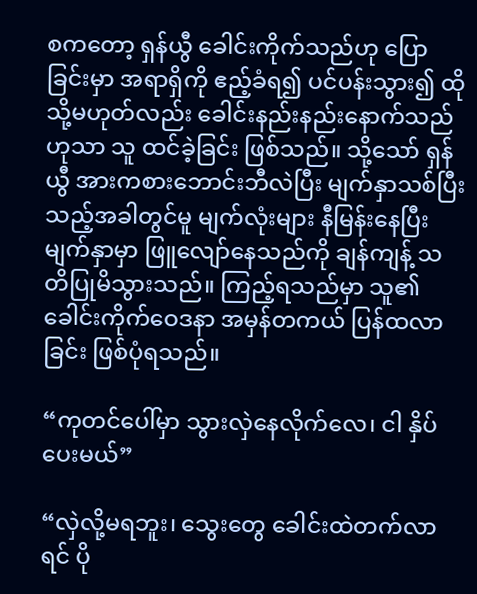စကတော့ ရှန်ယွီ ခေါင်းကိုက်သည်ဟု ပြောခြင်းမှာ အရာရှိကို ဧည့်ခံရ၍ ပင်ပန်းသွား၍ ထိုသို့မဟုတ်လည်း ခေါင်းနည်းနည်းနောက်သည်ဟုသာ သူ ထင်ခဲ့ခြင်း ဖြစ်သည်။ သို့သော် ရှန်ယွီ အားကစားဘောင်းဘီလဲပြီး မျက်နှာသစ်ပြီးသည့်အခါတွင်မူ မျက်လုံးများ နီမြန်းနေပြီး မျက်နှာမှာ ဖြူလျော်နေသည်ကို ချန်ကျန့် သတိပြုမိသွားသည်။ ကြည့်ရသည်မှာ သူ၏ ခေါင်းကိုက်ဝေဒနာ အမှန်တကယ် ပြန်ထလာခြင်း ဖြစ်ပုံရသည်။

“ကုတင်ပေါ်မှာ သွားလှဲနေလိုက်လေ၊ ငါ နှိပ်ပေးမယ်”

“လှဲလို့မရဘူး၊ သွေးတွေ ခေါင်းထဲတက်လာရင် ပို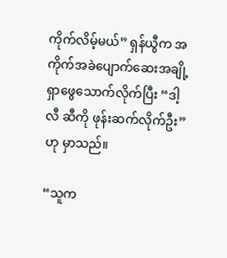ကိုက်လိမ့်မယ်” ရှန်ယွီက အကိုက်အခဲပျောက်ဆေးအချို့ ရှာဖွေသောက်လိုက်ပြီး “ဒါ့လီ ဆီကို ဖုန်းဆက်လိုက်ဦး” ဟု မှာသည်။

“သူက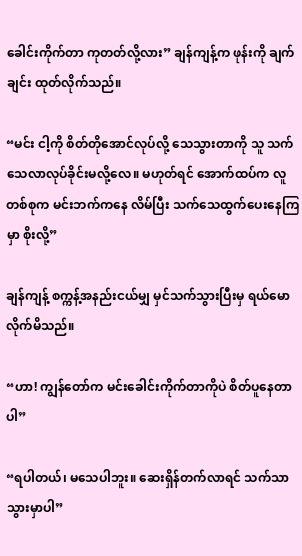ခေါင်းကိုက်တာ ကုတတ်လို့လား” ချန်ကျန့်က ဖုန်းကို ချက်ချင်း ထုတ်လိုက်သည်။

“မင်း ငါ့ကို စိတ်တိုအောင်လုပ်လို့ သေသွားတာကို သူ သက်သေလာလုပ်ခိုင်းမလို့လေ။ မဟုတ်ရင် အောက်ထပ်က လူတစ်စုက မင်းဘက်ကနေ လိမ်ပြီး သက်သေထွက်ပေးနေကြမှာ စိုးလို့”

ချန်ကျန့် စက္ကန့်အနည်းငယ်မျှ မှင်သက်သွားပြီးမှ ရယ်မောလိုက်မိသည်။

“ဟာ! ကျွန်တော်က မင်းခေါင်းကိုက်တာကိုပဲ စိတ်ပူနေတာပါ”

“ရပါတယ်၊ မသေပါဘူး။ ဆေးရှိန်တက်လာရင် သက်သာသွားမှာပါ”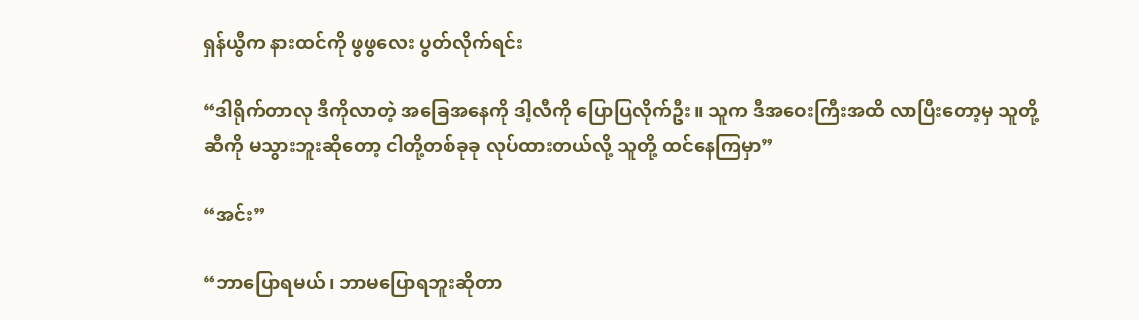ရှန်ယွီက နားထင်ကို ဖွဖွလေး ပွတ်လိုက်ရင်း

“ဒါရိုက်တာလု ဒီကိုလာတဲ့ အခြေအနေကို ဒါ့လီကို ပြောပြလိုက်ဦး။ သူက ဒီအဝေးကြီးအထိ လာပြီးတော့မှ သူတို့ဆီကို မသွားဘူးဆိုတော့ ငါတို့တစ်ခုခု လုပ်ထားတယ်လို့ သူတို့ ထင်နေကြမှာ”

“အင်း”

“ဘာပြောရမယ်၊ ဘာမပြောရဘူးဆိုတာ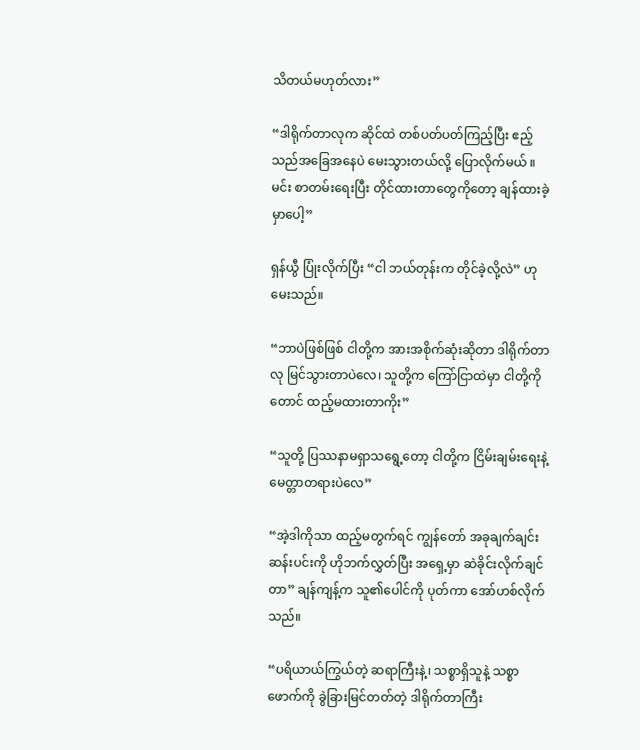သိတယ်မဟုတ်လား”

“ဒါရိုက်တာလုက ဆိုင်ထဲ တစ်ပတ်ပတ်ကြည့်ပြီး ဧည့်သည်အခြေအနေပဲ မေးသွားတယ်လို့ ပြောလိုက်မယ် ။ မင်း စာတမ်းရေးပြီး တိုင်ထားတာတွေကိုတော့ ချန်ထားခဲ့မှာပေါ့”

ရှန်ယွီ ပြုံးလိုက်ပြီး “ငါ ဘယ်တုန်းက တိုင်ခဲ့လို့လဲ” ဟု မေးသည်။

“ဘာပဲဖြစ်ဖြစ် ငါတို့က အားအစိုက်ဆုံးဆိုတာ ဒါရိုက်တာလု မြင်သွားတာပဲလေ၊ သူတို့က ကြော်ငြာထဲမှာ ငါတို့ကိုတောင် ထည့်မထားတာကိုး”

“သူတို့ ပြဿနာမရှာသရွေ့တော့ ငါတို့က ငြိမ်းချမ်းရေးနဲ့ မေတ္တာတရားပဲလေ”

“အဲ့ဒါကိုသာ ထည့်မတွက်ရင် ကျွန်တော် အခုချက်ချင်း ဆန်းပင်းကို ဟိုဘက်လွှတ်ပြီး အရှေ့မှာ ဆဲခိုင်းလိုက်ချင်တာ” ချန်ကျန့်က သူ၏ပေါင်ကို ပုတ်ကာ အော်ဟစ်လိုက်သည်။

“ပရိယာယ်ကြွယ်တဲ့ ဆရာကြီးနဲ့၊ သစ္စာရှိသူနဲ့ သစ္စာဖောက်ကို ခွဲခြားမြင်တတ်တဲ့ ဒါရိုက်တာကြီး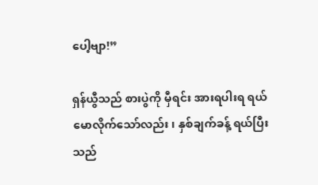ပေါ့ဗျာ!”

ရှန်ယွီသည် စားပွဲကို မှီရင်း အားရပါးရ ရယ်မောလိုက်သော်လည်း၊ နှစ်ချက်ခန့် ရယ်ပြီးသည်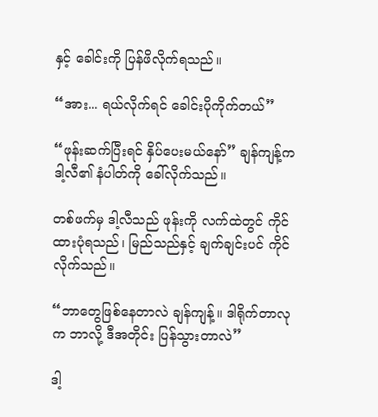နှင့် ခေါင်းကို ပြန်ဖိလိုက်ရသည်။

“အား... ရယ်လိုက်ရင် ခေါင်းပိုကိုက်တယ်”

“ဖုန်းဆက်ပြီးရင် နှိပ်ပေးမယ်နော်” ချန်ကျန့်က ဒါ့လီ၏ နံပါတ်ကို ခေါ်လိုက်သည်။

တစ်ဖက်မှ ဒါ့လီသည် ဖုန်းကို လက်ထဲတွင် ကိုင်ထားပုံရသည်၊ မြည်သည်နှင့် ချက်ချင်းပင် ကိုင်လိုက်သည်။

“ဘာတွေဖြစ်နေတာလဲ ချန်ကျန့်။ ဒါရိုက်တာလုက ဘာလို့ ဒီအတိုင်း ပြန်သွားတာလဲ”

ဒါ့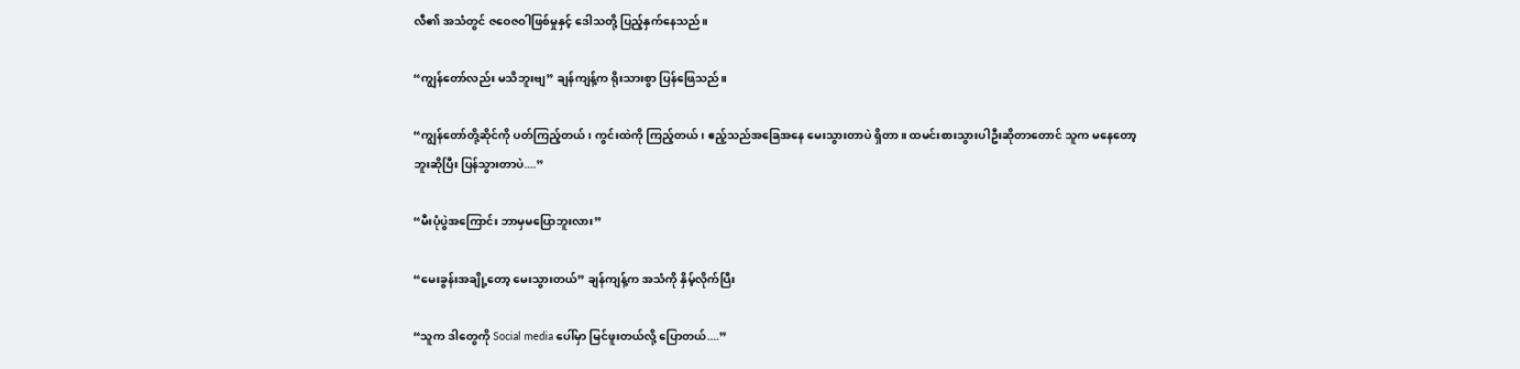လီ၏ အသံတွင် ဇဝေဇဝါဖြစ်မှုနှင့် ဒေါသတို့ ပြည့်နှက်နေသည်။

“ကျွန်တော်လည်း မသိဘူးဗျ” ချန်ကျန့်က ရိုးသားစွာ ပြန်ဖြေသည်။

“ကျွန်တော်တို့ဆိုင်ကို ပတ်ကြည့်တယ်၊ ကွင်းထဲကို ကြည့်တယ်၊ ဧည့်သည်အခြေအနေ မေးသွားတာပဲ ရှိတာ။ ထမင်းစားသွားပါဦးဆိုတာတောင် သူက မနေတော့ဘူးဆိုပြီး ပြန်သွားတာပဲ....”

“မီးပုံပွဲအကြောင်း ဘာမှမပြောဘူးလား”

“မေးခွန်းအချို့တော့ မေးသွားတယ်” ချန်ကျန့်က အသံကို နှိမ့်လိုက်ပြီး

“သူက ဒါတွေကို Social media ပေါ်မှာ မြင်ဖူးတယ်လို့ ပြောတယ်....”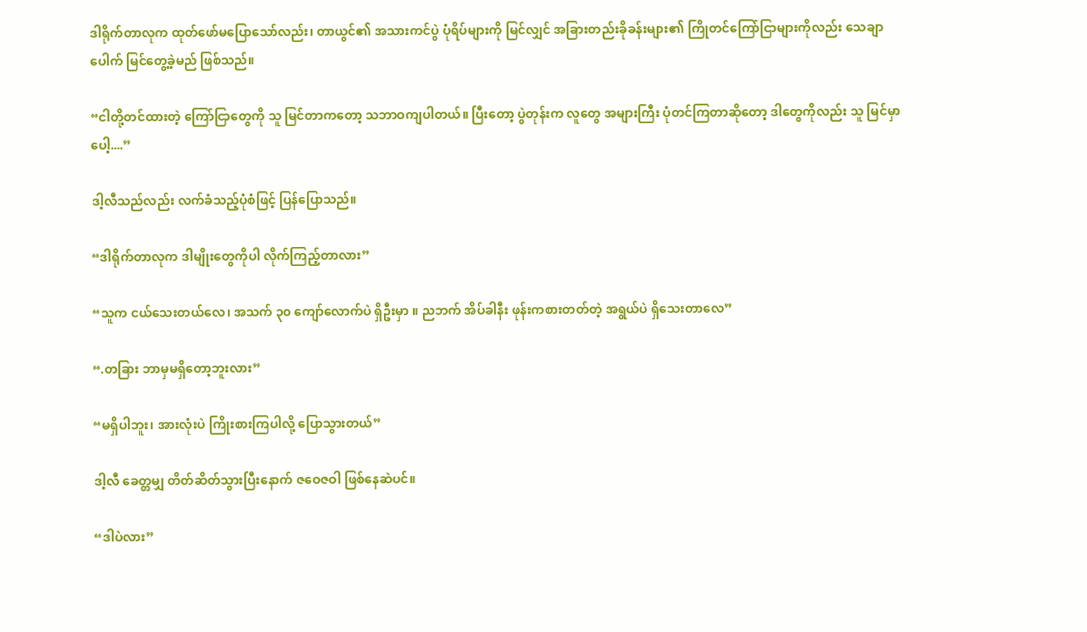ဒါရိုက်တာလုက ထုတ်ဖော်မပြောသော်လည်း၊ တာယွင်၏ အသားကင်ပွဲ ပုံရိပ်များကို မြင်လျှင် အခြားတည်းခိုခန်းများ၏ ကြိုတင်ကြော်ငြာများကိုလည်း သေချာပေါက် မြင်တွေ့ခဲ့မည် ဖြစ်သည်။

“ငါတို့တင်ထားတဲ့ ကြော်ငြာတွေကို သူ မြင်တာကတော့ သဘာဝကျပါတယ်။ ပြီးတော့ ပွဲတုန်းက လူတွေ အများကြီး ပုံတင်ကြတာဆိုတော့ ဒါတွေကိုလည်း သူ မြင်မှာပေါ့....”

ဒါ့လီသည်လည်း လက်ခံသည့်ပုံစံဖြင့် ပြန်ပြောသည်။

“ဒါရိုက်တာလုက ဒါမျိုးတွေကိုပါ လိုက်ကြည့်တာလား”

“သူက ငယ်သေးတယ်လေ၊ အသက် ၃၀ ကျော်လောက်ပဲ ရှိဦးမှာ ။ ညဘက် အိပ်ခါနီး ဖုန်းကစားတတ်တဲ့ အရွယ်ပဲ ရှိသေးတာလေ”

“.တခြား ဘာမှမရှိတော့ဘူးလား”

“မရှိပါဘူး၊ အားလုံးပဲ ကြိုးစားကြပါလို့ ပြောသွားတယ်”

ဒါ့လီ ခေတ္တမျှ တိတ်ဆိတ်သွားပြီးနောက် ဇဝေဇဝါ ဖြစ်နေဆဲပင်။

“ဒါပဲလား”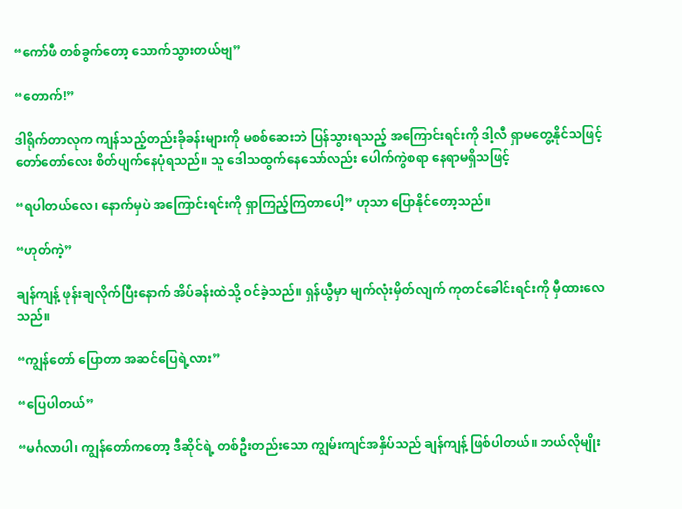“ကော်ဖီ တစ်ခွက်တော့ သောက်သွားတယ်ဗျ”

“တောက်!”

ဒါရိုက်တာလုက ကျန်သည့်တည်းခိုခန်းများကို မစစ်ဆေးဘဲ ပြန်သွားရသည့် အကြောင်းရင်းကို ဒါ့လီ ရှာမတွေ့နိုင်သဖြင့် တော်တော်လေး စိတ်ပျက်နေပုံရသည်။ သူ ဒေါသထွက်နေသော်လည်း ပေါက်ကွဲစရာ နေရာမရှိသဖြင့်

“ရပါတယ်လေ၊ နောက်မှပဲ အကြောင်းရင်းကို ရှာကြည့်ကြတာပေါ့” ဟုသာ ပြောနိုင်တော့သည်။

“ဟုတ်ကဲ့”

ချန်ကျန့် ဖုန်းချလိုက်ပြီးနောက် အိပ်ခန်းထဲသို့ ဝင်ခဲ့သည်။ ရှန်ယွီမှာ မျက်လုံးမှိတ်လျက် ကုတင်ခေါင်းရင်းကို မှီထားလေသည်။

“ကျွန်တော် ပြောတာ အဆင်ပြေရဲ့လား”

“ပြေပါတယ်”

“မင်္ဂလာပါ၊ ကျွန်တော်ကတော့ ဒီဆိုင်ရဲ့ တစ်ဦးတည်းသော ကျွမ်းကျင်အနှိပ်သည် ချန်ကျန့် ဖြစ်ပါတယ်။ ဘယ်လိုမျိုး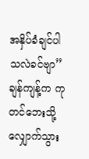အနှိပ်ခံချင်ပါသလဲခင်ဗျာ” ချန်ကျန့်က ကုတင်ဘေးသို့ လျှောက်သွား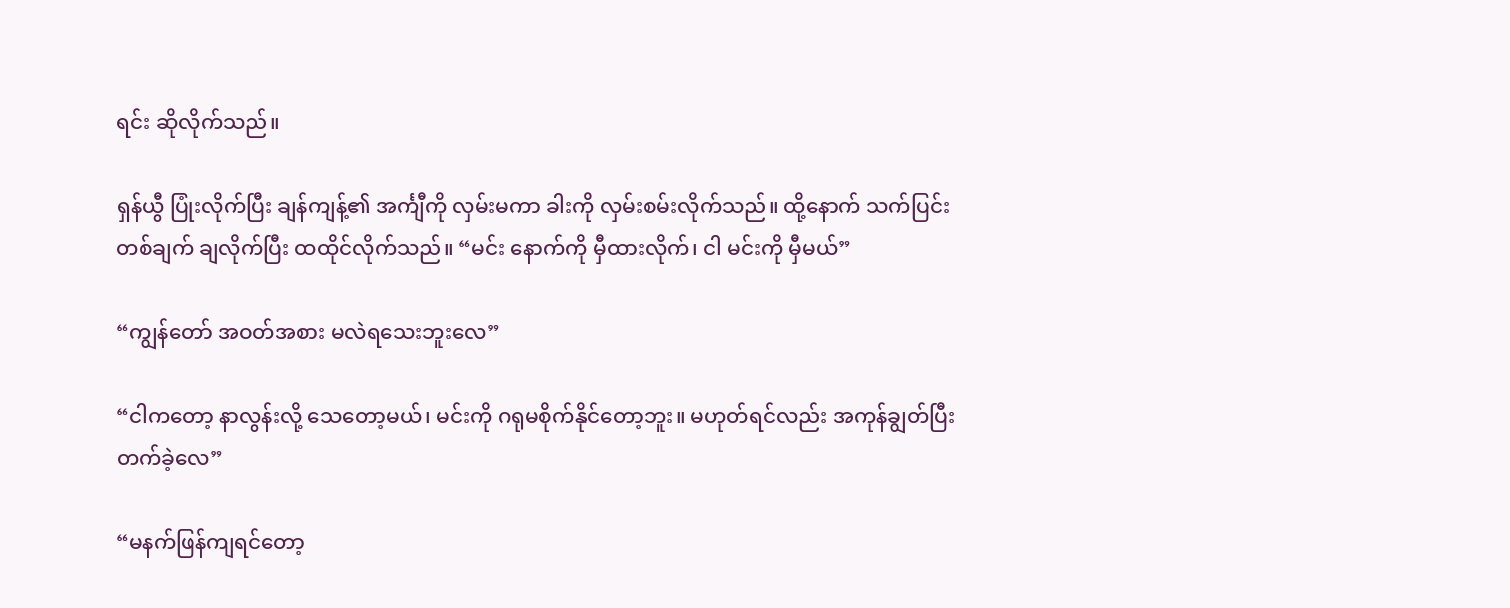ရင်း ဆိုလိုက်သည်။

ရှန်ယွီ ပြုံးလိုက်ပြီး ချန်ကျန့်၏ အင်္ကျီကို လှမ်းမကာ ခါးကို လှမ်းစမ်းလိုက်သည်။ ထို့နောက် သက်ပြင်းတစ်ချက် ချလိုက်ပြီး ထထိုင်လိုက်သည်။ “မင်း နောက်ကို မှီထားလိုက်၊ ငါ မင်းကို မှီမယ်”

“ကျွန်တော် အဝတ်အစား မလဲရသေးဘူးလေ”

“ငါကတော့ နာလွန်းလို့ သေတော့မယ်၊ မင်းကို ဂရုမစိုက်နိုင်တော့ဘူး။ မဟုတ်ရင်လည်း အကုန်ချွတ်ပြီး တက်ခဲ့လေ”

“မနက်ဖြန်ကျရင်တော့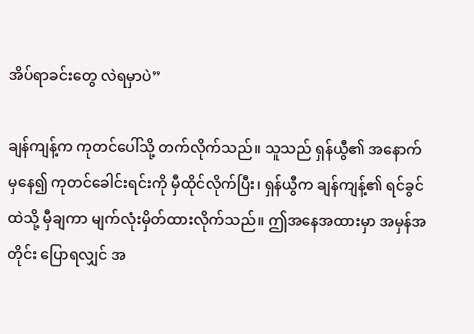အိပ်ရာခင်းတွေ လဲရမှာပဲ”

ချန်ကျန့်က ကုတင်ပေါ်သို့ တက်လိုက်သည်။ သူသည် ရှန်ယွီ၏ အနောက်မှနေ၍ ကုတင်ခေါင်းရင်းကို မှီထိုင်လိုက်ပြီး၊ ရှန်ယွီက ချန်ကျန့်၏ ရင်ခွင်ထဲသို့ မှီချကာ မျက်လုံးမှိတ်ထားလိုက်သည်။ ဤအနေအထားမှာ အမှန်အတိုင်း ပြောရလျှင် အ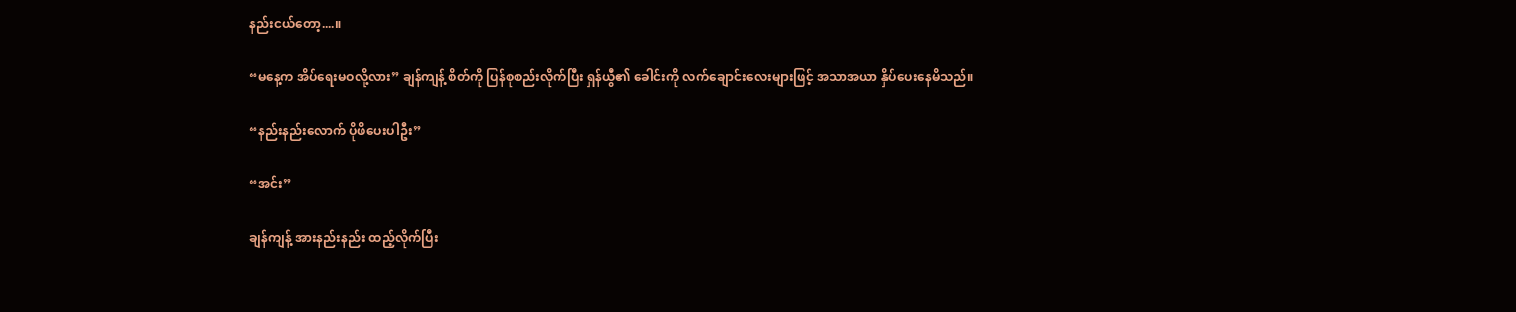နည်းငယ်တော့....။

“မနေ့က အိပ်ရေးမဝလို့လား” ချန်ကျန့် စိတ်ကို ပြန်စုစည်းလိုက်ပြီး ရှန်ယွီ၏ ခေါင်းကို လက်ချောင်းလေးများဖြင့် အသာအယာ နှိပ်ပေးနေမိသည်။

“နည်းနည်းလောက် ပိုဖိပေးပါဦး”

“အင်း”

ချန်ကျန့် အားနည်းနည်း ထည့်လိုက်ပြီး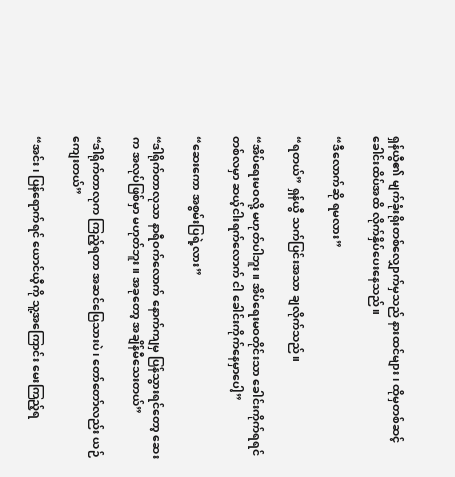ရှန်ယွီ၏ မျက်ခုံးရိုးတစ်လျှောက်မှသည် နားထင်များ၊ ထိုမှတစ်ဆင့် ခေါင်းထိပ်အထိ လိုက်နှိပ်ပေးနေသည်။

“ဒီလောက်ဆို ရမလား”

“ရတယ်” ရှန်ယွီ သက်ပြင်းအသာ ချလိုက်သည်။

“အိပ်ရေးမဝလို့ မဟုတ်ပါဘူး။ အိပ်ရေးမဝတိုင်းသာ ခေါင်းကိုက်ရရင် တစ်လမှာ ဆယ့်ငါးရက်လောက် ငါ ခေါင်းကိုက်နေမှာပေါ့”

“ဆေးကော အစွမ်းပြရဲ့လား”

“ဒါရိုက်တာလုသာ နာရီဝက်လောက် နောက်ကျမှ ပြန်သွားရင်တော့ ဆေးက အလုပ်ဖြစ်မှာ မဟုတ်ဘူး။ အခုတော့ အချိန်မီသေးတယ်”

“ဒါရိုက်တာလုက ကြည့်ရတာ အဆင်ပြေသားပဲ၊ တော်တော်လည်း ယဉ်ကျေးတယ်”

“အင်း၊ ပြန်ရောက်ရင် ယောင်ယီ့ကို သူ့အကြောင်း မေးကြည့်ရ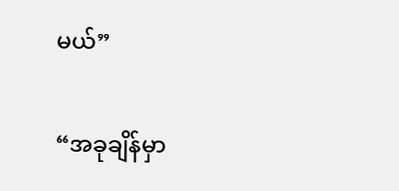မယ်”

“အခုချိန်မှာ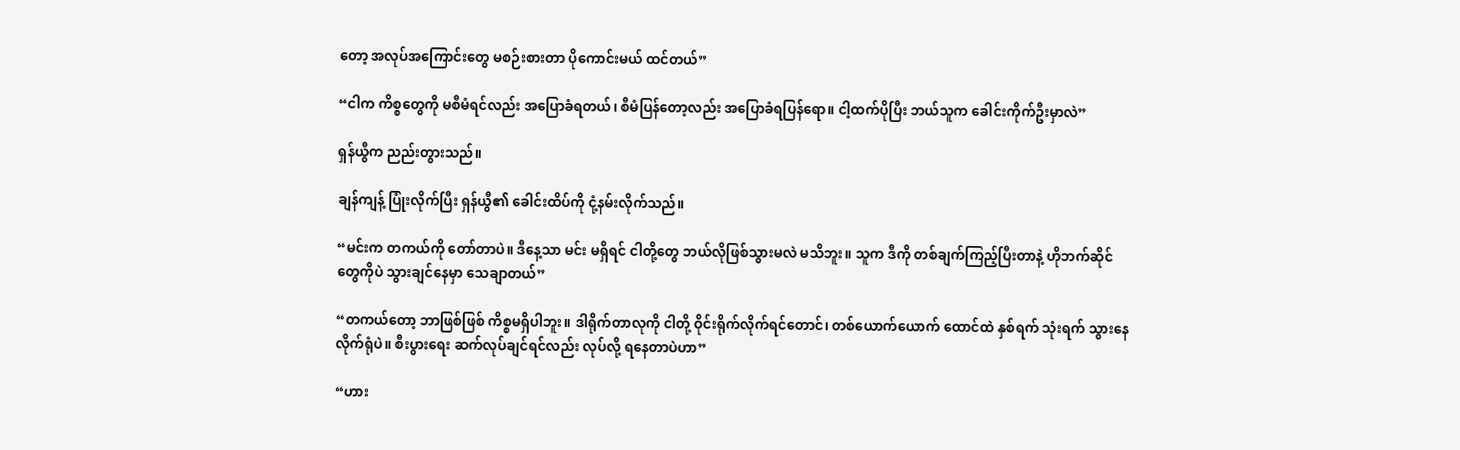တော့ အလုပ်အကြောင်းတွေ မစဉ်းစားတာ ပိုကောင်းမယ် ထင်တယ်”

“ငါက ကိစ္စတွေကို မစီမံရင်လည်း အပြောခံရတယ်၊ စီမံပြန်တော့လည်း အပြောခံရပြန်ရော။ ငါ့ထက်ပိုပြီး ဘယ်သူက ခေါင်းကိုက်ဦးမှာလဲ”

ရှန်ယွီက ညည်းတွားသည်။

ချန်ကျန့် ပြုံးလိုက်ပြီး ရှန်ယွီ၏ ခေါင်းထိပ်ကို ငုံ့နမ်းလိုက်သည်။

“မင်းက တကယ်ကို တော်တာပဲ။ ဒီနေ့သာ မင်း မရှိရင် ငါတို့တွေ ဘယ်လိုဖြစ်သွားမလဲ မသိဘူး။ သူက ဒီကို တစ်ချက်ကြည့်ပြီးတာနဲ့ ဟိုဘက်ဆိုင်တွေကိုပဲ သွားချင်နေမှာ သေချာတယ်”

“တကယ်တော့ ဘာဖြစ်ဖြစ် ကိစ္စမရှိပါဘူး။ ဒါရိုက်တာလုကို ငါတို့ ဝိုင်းရိုက်လိုက်ရင်တောင်၊ တစ်ယောက်ယောက် ထောင်ထဲ နှစ်ရက် သုံးရက် သွားနေလိုက်ရုံပဲ။ စီးပွားရေး ဆက်လုပ်ချင်ရင်လည်း လုပ်လို့ ရနေတာပဲဟာ”

“ဟား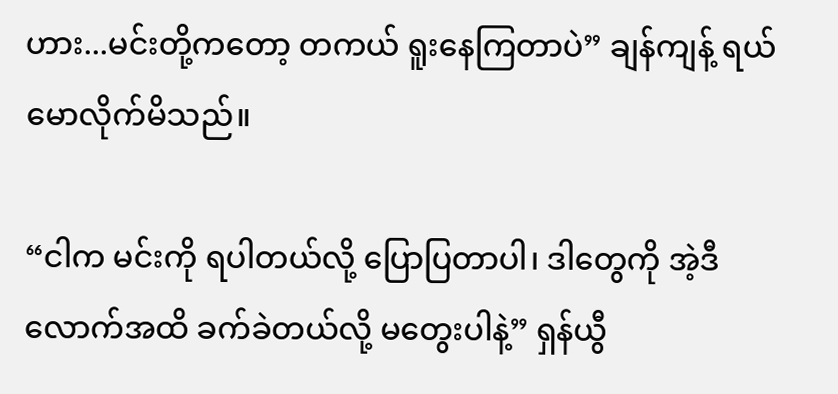ဟား...မင်းတို့ကတော့ တကယ် ရူးနေကြတာပဲ” ချန်ကျန့် ရယ်မောလိုက်မိသည်။

“ငါက မင်းကို ရပါတယ်လို့ ပြောပြတာပါ၊ ဒါတွေကို အဲ့ဒီလောက်အထိ ခက်ခဲတယ်လို့ မတွေးပါနဲ့” ရှန်ယွီ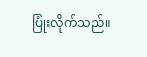ပြုံးလိုက်သည်။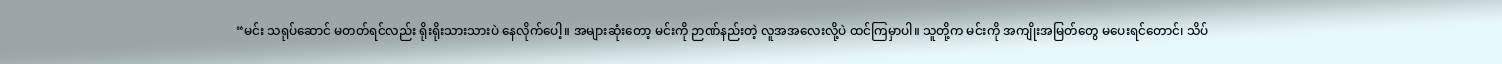“မင်း သရုပ်ဆောင် မတတ်ရင်လည်း ရိုးရိုးသားသားပဲ နေလိုက်ပေါ့။ အများဆုံးတော့ မင်းကို ဉာဏ်နည်းတဲ့ လူအအလေးလို့ပဲ ထင်ကြမှာပါ။ သူတို့က မင်းကို အကျိုးအမြတ်တွေ မပေးရင်တောင်၊ သိပ်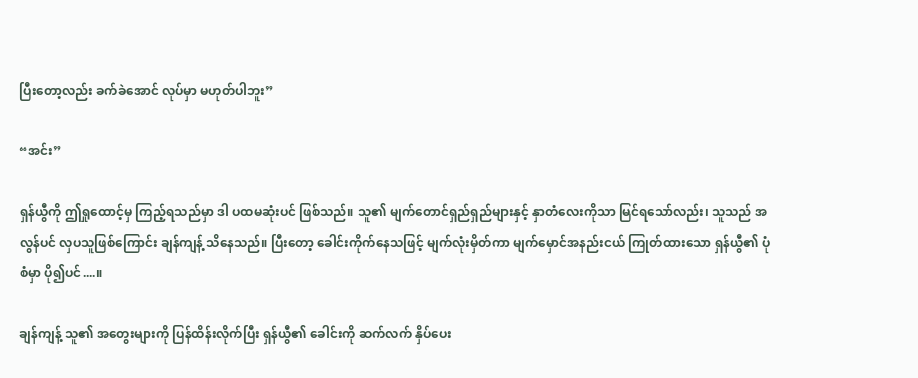ပြီးတော့လည်း ခက်ခဲအောင် လုပ်မှာ မဟုတ်ပါဘူး”

“အင်း”

ရှန်ယွီကို ဤရှုထောင့်မှ ကြည့်ရသည်မှာ ဒါ ပထမဆုံးပင် ဖြစ်သည်။ သူ၏ မျက်တောင်ရှည်ရှည်များနှင့် နှာတံလေးကိုသာ မြင်ရသော်လည်း၊ သူသည် အလွန်ပင် လှပသူဖြစ်ကြောင်း ချန်ကျန့် သိနေသည်။ ပြီးတော့ ခေါင်းကိုက်နေသဖြင့် မျက်လုံးမှိတ်ကာ မျက်မှောင်အနည်းငယ် ကြုတ်ထားသော ရှန်ယွီ၏ ပုံစံမှာ ပို၍ပင်....။

ချန်ကျန့် သူ၏ အတွေးများကို ပြန်ထိန်းလိုက်ပြီး ရှန်ယွီ၏ ခေါင်းကို ဆက်လက် နှိပ်ပေး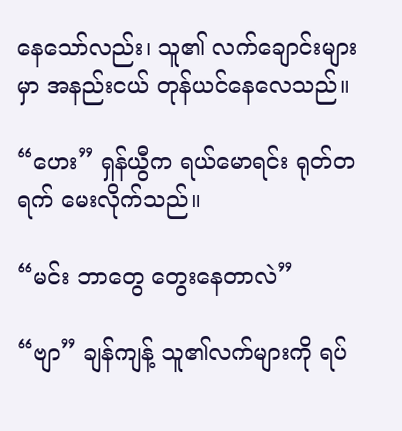နေသော်လည်း၊ သူ၏ လက်ချောင်းများမှာ အနည်းငယ် တုန်ယင်နေလေသည်။

“ဟေး” ရှန်ယွီက ရယ်မောရင်း ရုတ်တရက် မေးလိုက်သည်။

“မင်း ဘာတွေ တွေးနေတာလဲ”

“ဗျာ” ချန်ကျန့် သူ၏လက်များကို ရပ်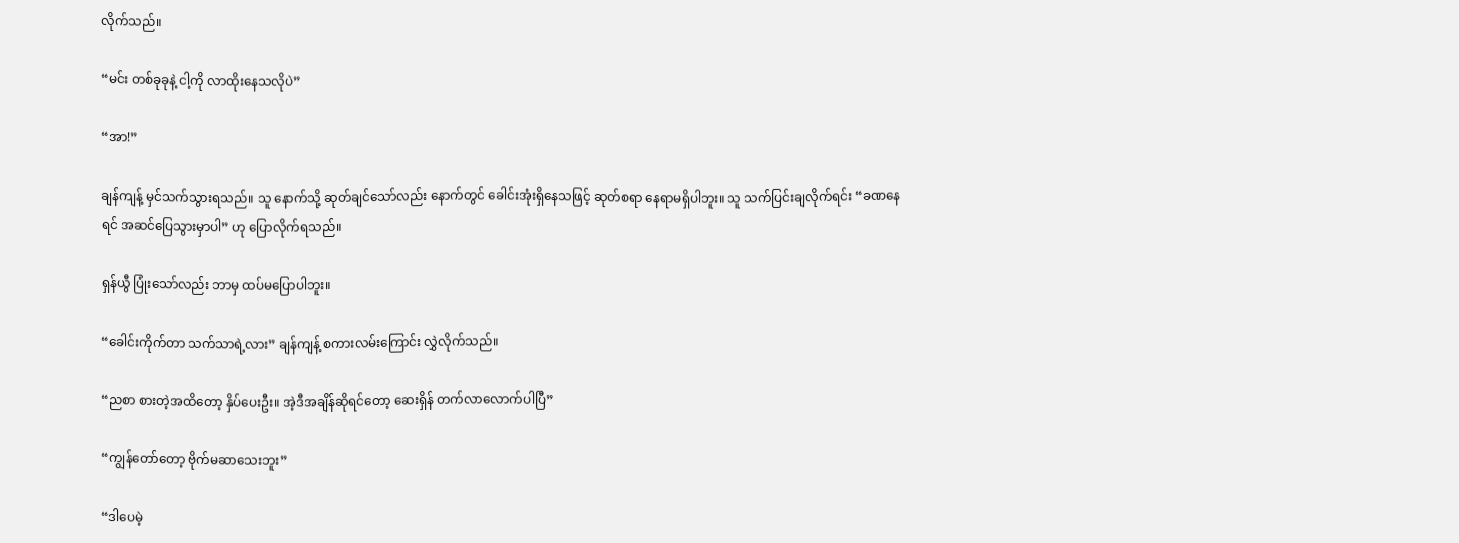လိုက်သည်။

“မင်း တစ်ခုခုနဲ့ ငါ့ကို လာထိုးနေသလိုပဲ”

“အာ!”

ချန်ကျန့် မှင်သက်သွားရသည်။ သူ နောက်သို့ ဆုတ်ချင်သော်လည်း နောက်တွင် ခေါင်းအုံးရှိနေသဖြင့် ဆုတ်စရာ နေရာမရှိပါဘူး။ သူ သက်ပြင်းချလိုက်ရင်း “ခဏနေရင် အဆင်ပြေသွားမှာပါ” ဟု ပြောလိုက်ရသည်။

ရှန်ယွီ ပြုံးသော်လည်း ဘာမှ ထပ်မပြောပါဘူး။

“ခေါင်းကိုက်တာ သက်သာရဲ့လား” ချန်ကျန့် စကားလမ်းကြောင်း လွှဲလိုက်သည်။

“ညစာ စားတဲ့အထိတော့ နှိပ်ပေးဦး။ အဲ့ဒီအချိန်ဆိုရင်တော့ ဆေးရှိန် တက်လာလောက်ပါပြီ”

“ကျွန်တော်တော့ ဗိုက်မဆာသေးဘူး”

“ဒါပေမဲ့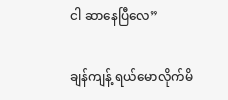ငါ ဆာနေပြီလေ”

ချန်ကျန့် ရယ်မောလိုက်မိ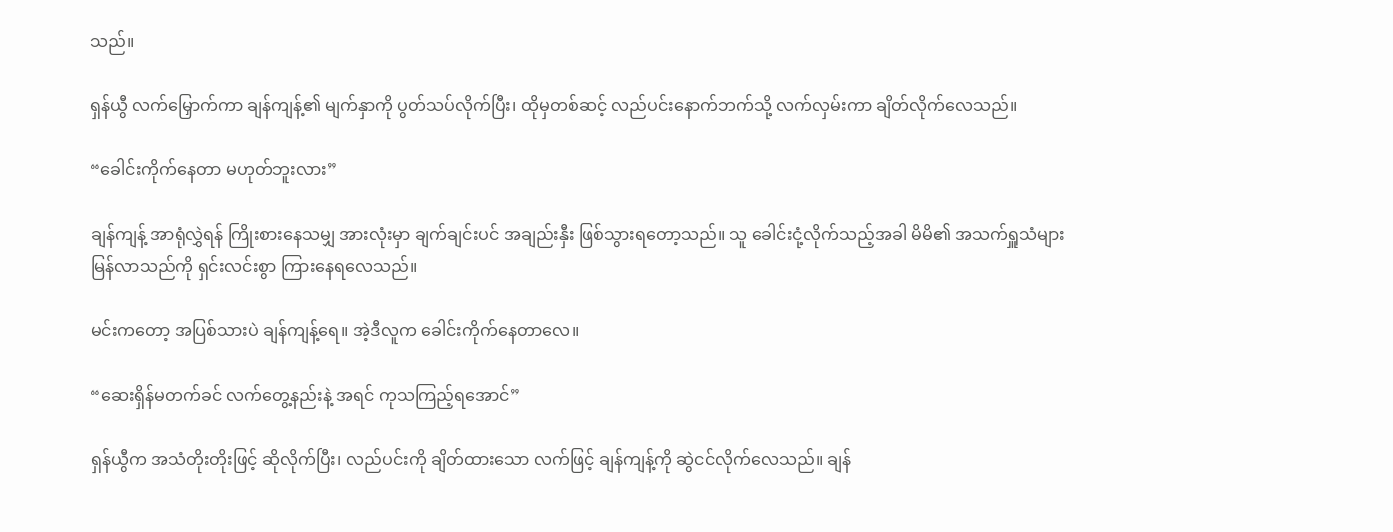သည်။

ရှန်ယွီ လက်မြှောက်ကာ ချန်ကျန့်၏ မျက်နှာကို ပွတ်သပ်လိုက်ပြီး၊ ထိုမှတစ်ဆင့် လည်ပင်းနောက်ဘက်သို့ လက်လှမ်းကာ ချိတ်လိုက်လေသည်။

“ခေါင်းကိုက်နေတာ မဟုတ်ဘူးလား”

ချန်ကျန့် အာရုံလွှဲရန် ကြိုးစားနေသမျှ အားလုံးမှာ ချက်ချင်းပင် အချည်းနှီး ဖြစ်သွားရတော့သည်။ သူ ခေါင်းငုံ့လိုက်သည့်အခါ မိမိ၏ အသက်ရှူသံများ မြန်လာသည်ကို ရှင်းလင်းစွာ ကြားနေရလေသည်။

မင်းကတော့ အပြစ်သားပဲ ချန်ကျန့်ရေ။ အဲ့ဒီလူက ခေါင်းကိုက်နေတာလေ။

“ဆေးရှိန်မတက်ခင် လက်တွေ့နည်းနဲ့ အရင် ကုသကြည့်ရအောင်”

ရှန်ယွီက အသံတိုးတိုးဖြင့် ဆိုလိုက်ပြီး၊ လည်ပင်းကို ချိတ်ထားသော လက်ဖြင့် ချန်ကျန့်ကို ဆွဲငင်လိုက်လေသည်။ ချန်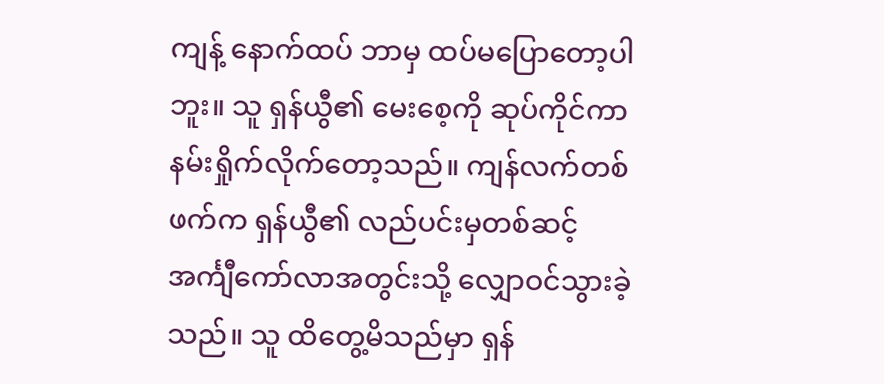ကျန့် နောက်ထပ် ဘာမှ ထပ်မပြောတော့ပါဘူး။ သူ ရှန်ယွီ၏ မေးစေ့ကို ဆုပ်ကိုင်ကာ နမ်းရှိုက်လိုက်တော့သည်။ ကျန်လက်တစ်ဖက်က ရှန်ယွီ၏ လည်ပင်းမှတစ်ဆင့် အင်္ကျီကော်လာအတွင်းသို့ လျှောဝင်သွားခဲ့သည်။ သူ ထိတွေ့မိသည်မှာ ရှန်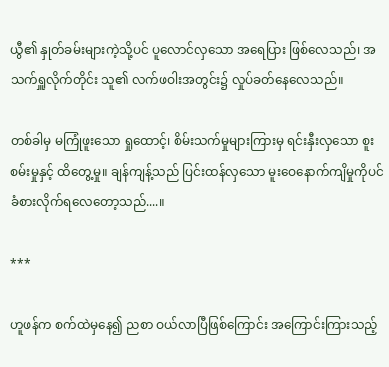ယွီ၏ နှုတ်ခမ်းများကဲ့သို့ပင် ပူလောင်လှသော အရေပြား ဖြစ်လေသည်၊ အသက်ရှူလိုက်တိုင်း သူ၏ လက်ဖဝါးအတွင်း၌ လှုပ်ခတ်နေလေသည်။

တစ်ခါမှ မကြုံဖူးသော ရှုထောင့်၊ စိမ်းသက်မှုများကြားမှ ရင်းနှီးလှသော စူးစမ်းမှုနှင့် ထိတွေ့မှု။ ချန်ကျန့်သည် ပြင်းထန်လှသော မူးဝေနောက်ကျိမှုကိုပင် ခံစားလိုက်ရလေတော့သည်....။

***

ဟူဖန်က စက်ထဲမှနေ၍ ညစာ ဝယ်လာပြီဖြစ်ကြောင်း အကြောင်းကြားသည့်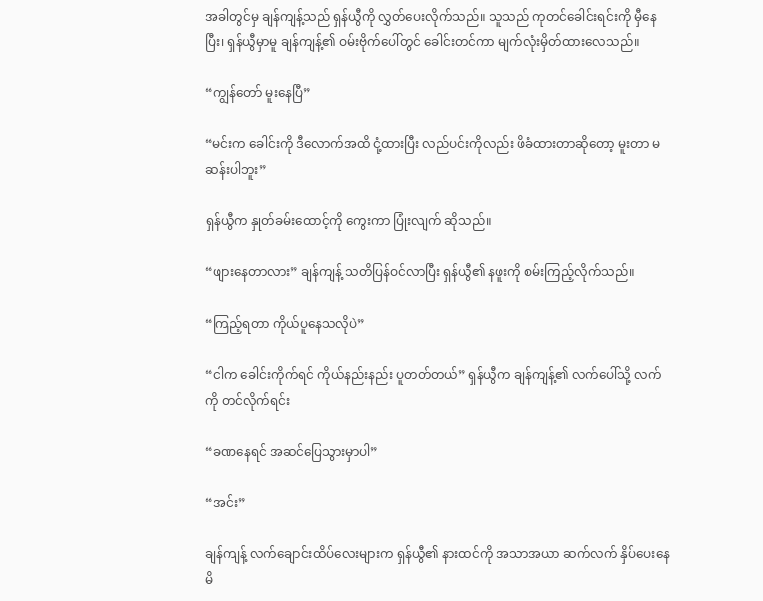အခါတွင်မှ ချန်ကျန့်သည် ရှန်ယွီကို လွှတ်ပေးလိုက်သည်။ သူသည် ကုတင်ခေါင်းရင်းကို မှီနေပြီး၊ ရှန်ယွီမှာမူ ချန်ကျန့်၏ ဝမ်းဗိုက်ပေါ်တွင် ခေါင်းတင်ကာ မျက်လုံးမှိတ်ထားလေသည်။

“ကျွန်တော် မူးနေပြီ”

“မင်းက ခေါင်းကို ဒီလောက်အထိ ငုံ့ထားပြီး လည်ပင်းကိုလည်း ဖိခံထားတာဆိုတော့ မူးတာ မဆန်းပါဘူး”

ရှန်ယွီက နှုတ်ခမ်းထောင့်ကို ကွေးကာ ပြုံးလျက် ဆိုသည်။

“ဖျားနေတာလား” ချန်ကျန့် သတိပြန်ဝင်လာပြီး ရှန်ယွီ၏ နဖူးကို စမ်းကြည့်လိုက်သည်။

“ကြည့်ရတာ ကိုယ်ပူနေသလိုပဲ”

“ငါက ခေါင်းကိုက်ရင် ကိုယ်နည်းနည်း ပူတတ်တယ်” ရှန်ယွီက ချန်ကျန့်၏ လက်ပေါ်သို့ လက်ကို တင်လိုက်ရင်း

“ခဏနေရင် အဆင်ပြေသွားမှာပါ”

“အင်း”

ချန်ကျန့် လက်ချောင်းထိပ်လေးများက ရှန်ယွီ၏ နားထင်ကို အသာအယာ ဆက်လက် နှိပ်ပေးနေမိ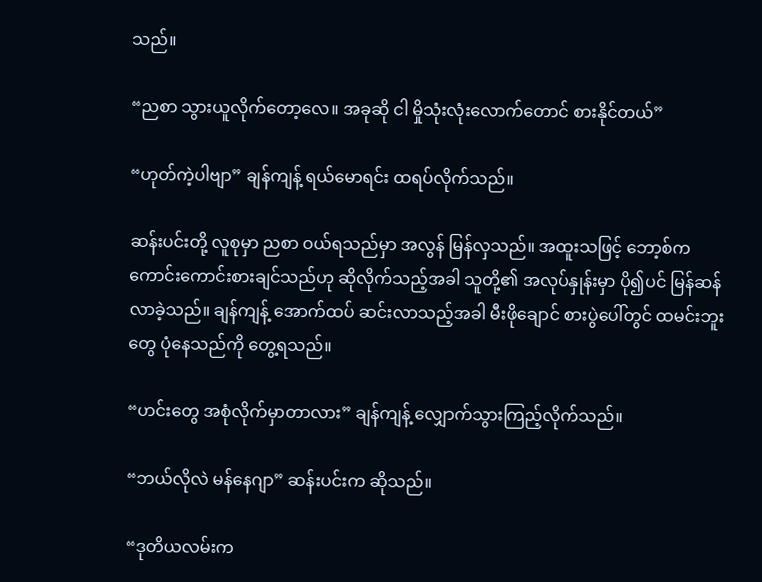သည်။

“ညစာ သွားယူလိုက်တော့လေ။ အခုဆို ငါ မှိုသုံးလုံးလောက်တောင် စားနိုင်တယ်”

“ဟုတ်ကဲ့ပါဗျာ” ချန်ကျန့် ရယ်မောရင်း ထရပ်လိုက်သည်။

ဆန်းပင်းတို့ လူစုမှာ ညစာ ဝယ်ရသည်မှာ အလွန် မြန်လှသည်။ အထူးသဖြင့် ဘော့စ်က ကောင်းကောင်းစားချင်သည်ဟု ဆိုလိုက်သည့်အခါ သူတို့၏ အလုပ်နှုန်းမှာ ပို၍ပင် မြန်ဆန်လာခဲ့သည်။ ချန်ကျန့် အောက်ထပ် ဆင်းလာသည့်အခါ မီးဖိုချောင် စားပွဲပေါ်တွင် ထမင်းဘူးတွေ ပုံနေသည်ကို တွေ့ရသည်။

“ဟင်းတွေ အစုံလိုက်မှာတာလား” ချန်ကျန့် လျှောက်သွားကြည့်လိုက်သည်။

“ဘယ်လိုလဲ မန်နေဂျာ” ဆန်းပင်းက ဆိုသည်။

“ဒုတိယလမ်းက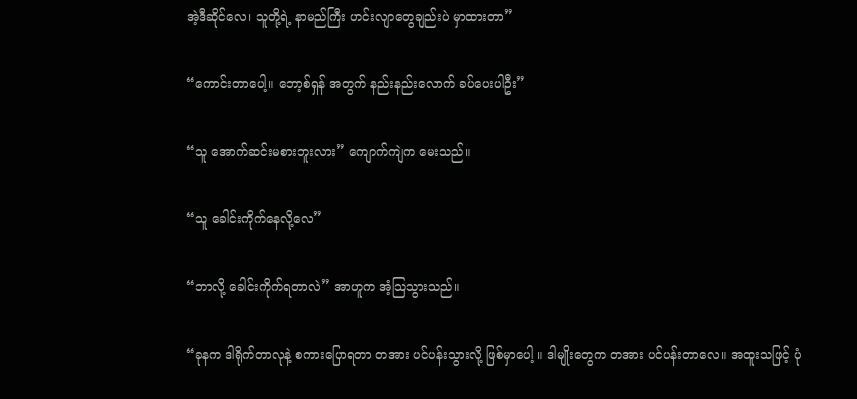အဲ့ဒီဆိုင်လေ၊ သူတို့ရဲ့ နာမည်ကြီး ဟင်းလျာတွေချည်းပဲ မှာထားတာ”

“ကောင်းတာပေါ့။ ဘော့စ်ရှန် အတွက် နည်းနည်းလောက် ခပ်ပေးပါဦး”

“သူ အောက်ဆင်းမစားဘူးလား” ကျောက်ကျဲက မေးသည်။

“သူ ခေါင်းကိုက်နေလို့လေ”

“ဘာလို့ ခေါင်းကိုက်ရတာလဲ” အာဟူက အံ့သြသွားသည်။

“ခုနက ဒါရိုက်တာလုနဲ့ စကားပြောရတာ တအား ပင်ပန်းသွားလို့ ဖြစ်မှာပေါ့ ။ ဒါမျိုးတွေက တအား ပင်ပန်းတာလေ။ အထူးသဖြင့် ပုံ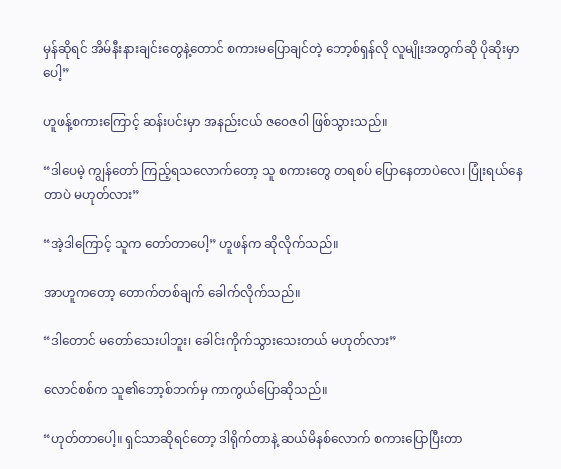မှန်ဆိုရင် အိမ်နီးနားချင်းတွေနဲ့တောင် စကားမပြောချင်တဲ့ ဘော့စ်ရှန်လို လူမျိုးအတွက်ဆို ပိုဆိုးမှာပေါ့”

ဟူဖန့်စကားကြောင့် ဆန်းပင်းမှာ အနည်းငယ် ဇဝေဇဝါ ဖြစ်သွားသည်။

“ဒါပေမဲ့ ကျွန်တော် ကြည့်ရသလောက်တော့ သူ စကားတွေ တရစပ် ပြောနေတာပဲလေ၊ ပြုံးရယ်နေတာပဲ မဟုတ်လား”

“အဲ့ဒါကြောင့် သူက တော်တာပေါ့” ဟူဖန်က ဆိုလိုက်သည်။

အာဟူကတော့ တောက်တစ်ချက် ခေါက်လိုက်သည်။

“ဒါတောင် မတော်သေးပါဘူး၊ ခေါင်းကိုက်သွားသေးတယ် မဟုတ်လား”

လောင်စစ်က သူ၏ဘော့စ်ဘက်မှ ကာကွယ်ပြောဆိုသည်။

“ဟုတ်တာပေါ့။ ရှင်သာဆိုရင်တော့ ဒါရိုက်တာနဲ့ ဆယ်မိနစ်လောက် စကားပြောပြီးတာ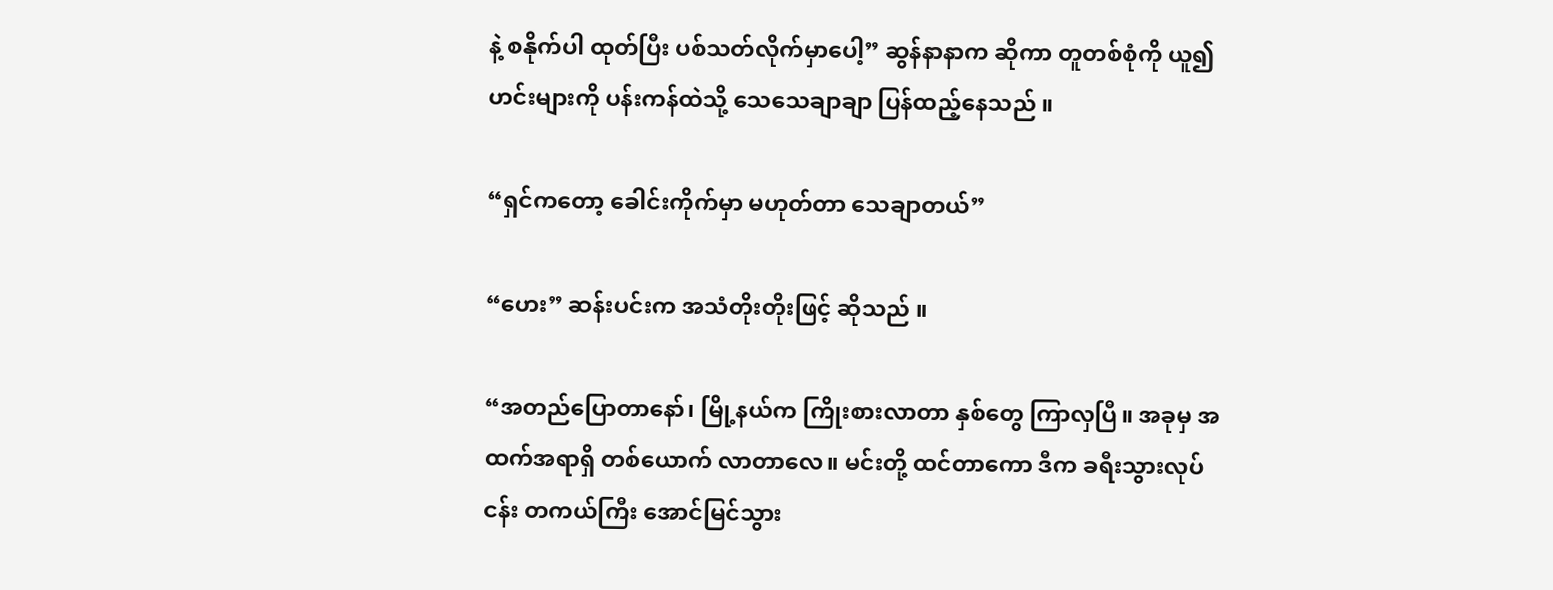နဲ့ စနိုက်ပါ ထုတ်ပြီး ပစ်သတ်လိုက်မှာပေါ့” ဆွန်နာနာက ဆိုကာ တူတစ်စုံကို ယူ၍ ဟင်းများကို ပန်းကန်ထဲသို့ သေသေချာချာ ပြန်ထည့်နေသည် ။

“ရှင်ကတော့ ခေါင်းကိုက်မှာ မဟုတ်တာ သေချာတယ်”

“ဟေး” ဆန်းပင်းက အသံတိုးတိုးဖြင့် ဆိုသည် ။

“အတည်ပြောတာနော်၊ မြို့နယ်က ကြိုးစားလာတာ နှစ်တွေ ကြာလှပြီ။ အခုမှ အထက်အရာရှိ တစ်ယောက် လာတာလေ။ မင်းတို့ ထင်တာကော ဒီက ခရီးသွားလုပ်ငန်း တကယ်ကြီး အောင်မြင်သွား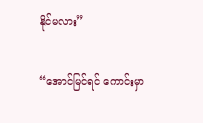နိုင်မလား”

“အောင်မြင်ရင် ကောင်းမှာ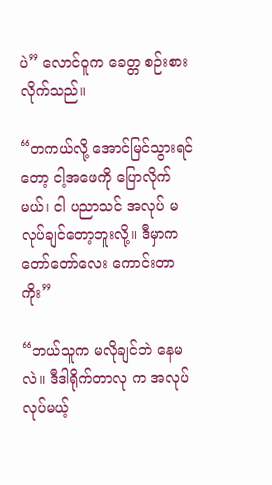ပဲ” လောင်ဝူက ခေတ္တ စဉ်းစားလိုက်သည်။

“တကယ်လို့ အောင်မြင်သွားရင်တော့ ငါ့အဖေကို ပြောလိုက်မယ်၊ ငါ ပညာသင် အလုပ် မလုပ်ချင်တော့ဘူးလို့။ ဒီမှာက တော်တော်လေး ကောင်းတာကိုး”

“ဘယ်သူက မလိုချင်ဘဲ နေမလဲ။ ဒီဒါရိုက်တာလု က အလုပ်လုပ်မယ့်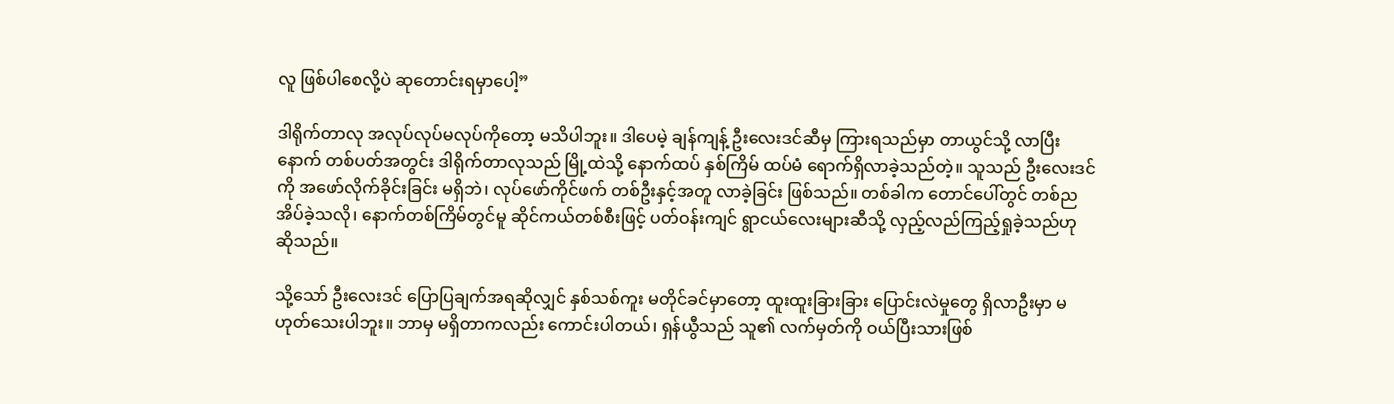လူ ဖြစ်ပါစေလို့ပဲ ဆုတောင်းရမှာပေါ့”

ဒါရိုက်တာလု အလုပ်လုပ်မလုပ်ကိုတော့ မသိပါဘူး။ ဒါပေမဲ့ ချန်ကျန့် ဦးလေးဒင်ဆီမှ ကြားရသည်မှာ တာယွင်သို့ လာပြီးနောက် တစ်ပတ်အတွင်း ဒါရိုက်တာလုသည် မြို့ထဲသို့ နောက်ထပ် နှစ်ကြိမ် ထပ်မံ ရောက်ရှိလာခဲ့သည်တဲ့။ သူသည် ဦးလေးဒင်ကို အဖော်လိုက်ခိုင်းခြင်း မရှိဘဲ၊ လုပ်ဖော်ကိုင်ဖက် တစ်ဦးနှင့်အတူ လာခဲ့ခြင်း ဖြစ်သည်။ တစ်ခါက တောင်ပေါ်တွင် တစ်ည အိပ်ခဲ့သလို၊ နောက်တစ်ကြိမ်တွင်မူ ဆိုင်ကယ်တစ်စီးဖြင့် ပတ်ဝန်းကျင် ရွာငယ်လေးများဆီသို့ လှည့်လည်ကြည့်ရှုခဲ့သည်ဟု ဆိုသည်။

သို့သော် ဦးလေးဒင် ပြောပြချက်အရဆိုလျှင် နှစ်သစ်ကူး မတိုင်ခင်မှာတော့ ထူးထူးခြားခြား ပြောင်းလဲမှုတွေ ရှိလာဦးမှာ မဟုတ်သေးပါဘူး။ ဘာမှ မရှိတာကလည်း ကောင်းပါတယ်၊ ရှန်ယွီသည် သူ၏ လက်မှတ်ကို ဝယ်ပြီးသားဖြစ်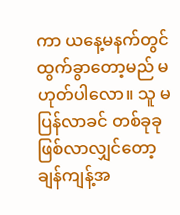ကာ ယနေ့မနက်တွင် ထွက်ခွာတော့မည် မဟုတ်ပါလော။ သူ မပြန်လာခင် တစ်ခုခု ဖြစ်လာလျှင်တော့ ချန်ကျန့်အ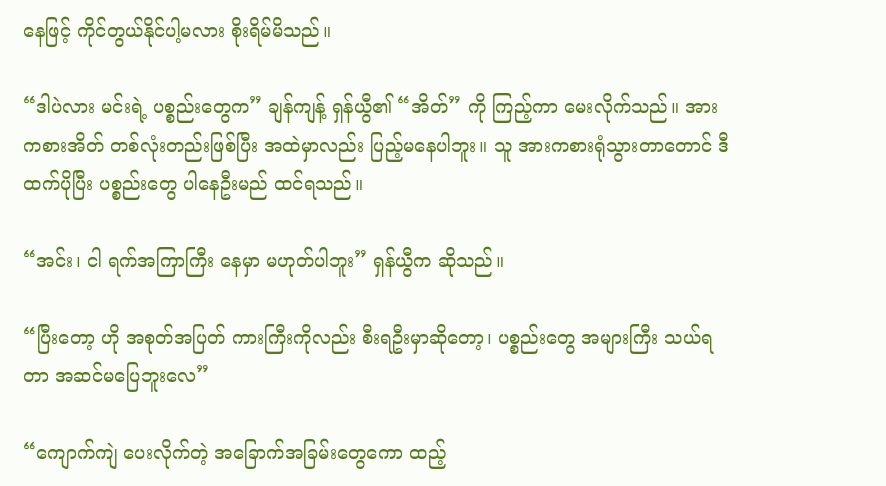နေဖြင့် ကိုင်တွယ်နိုင်ပါ့မလား စိုးရိမ်မိသည်။

“ဒါပဲလား မင်းရဲ့ ပစ္စည်းတွေက” ချန်ကျန့် ရှန်ယွီ၏ “အိတ်” ကို ကြည့်ကာ မေးလိုက်သည်။ အားကစားအိတ် တစ်လုံးတည်းဖြစ်ပြီး အထဲမှာလည်း ပြည့်မနေပါဘူး။ သူ အားကစားရုံသွားတာတောင် ဒီထက်ပိုပြီး ပစ္စည်းတွေ ပါနေဦးမည် ထင်ရသည်။

“အင်း၊ ငါ ရက်အကြာကြီး နေမှာ မဟုတ်ပါဘူး” ရှန်ယွီက ဆိုသည်။

“ပြီးတော့ ဟို အစုတ်အပြတ် ကားကြီးကိုလည်း စီးရဦးမှာဆိုတော့၊ ပစ္စည်းတွေ အများကြီး သယ်ရတာ အဆင်မပြေဘူးလေ”

“ကျောက်ကျဲ ပေးလိုက်တဲ့ အခြောက်အခြမ်းတွေကော ထည့်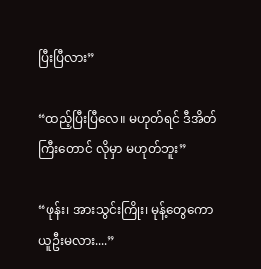ပြီးပြီလား”

“ထည့်ပြီးပြီလေ။ မဟုတ်ရင် ဒီအိတ်ကြီးတောင် လိုမှာ မဟုတ်ဘူး”

“ဖုန်း၊ အားသွင်းကြိုး၊ မုန့်တွေကော ယူဦးမလား....”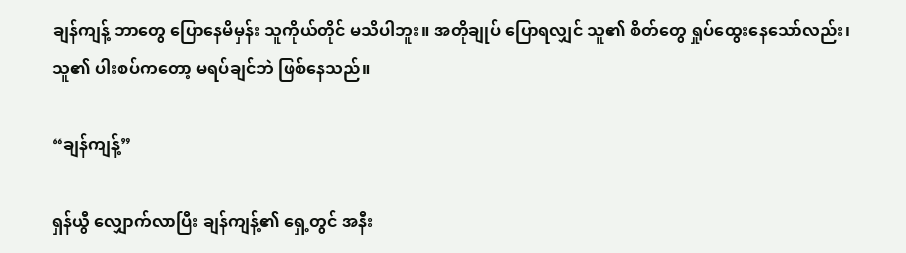ချန်ကျန့် ဘာတွေ ပြောနေမိမှန်း သူကိုယ်တိုင် မသိပါဘူး။ အတိုချုပ် ပြောရလျှင် သူ၏ စိတ်တွေ ရှုပ်ထွေးနေသော်လည်း၊ သူ၏ ပါးစပ်ကတော့ မရပ်ချင်ဘဲ ဖြစ်နေသည်။

“ချန်ကျန့်”

ရှန်ယွီ လျှောက်လာပြီး ချန်ကျန့်၏ ရှေ့တွင် အနီး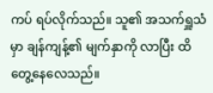ကပ် ရပ်လိုက်သည်။ သူ၏ အသက်ရှူသံမှာ ချန်ကျန့်၏ မျက်နှာကို လာပြီး ထိတွေ့နေလေသည်။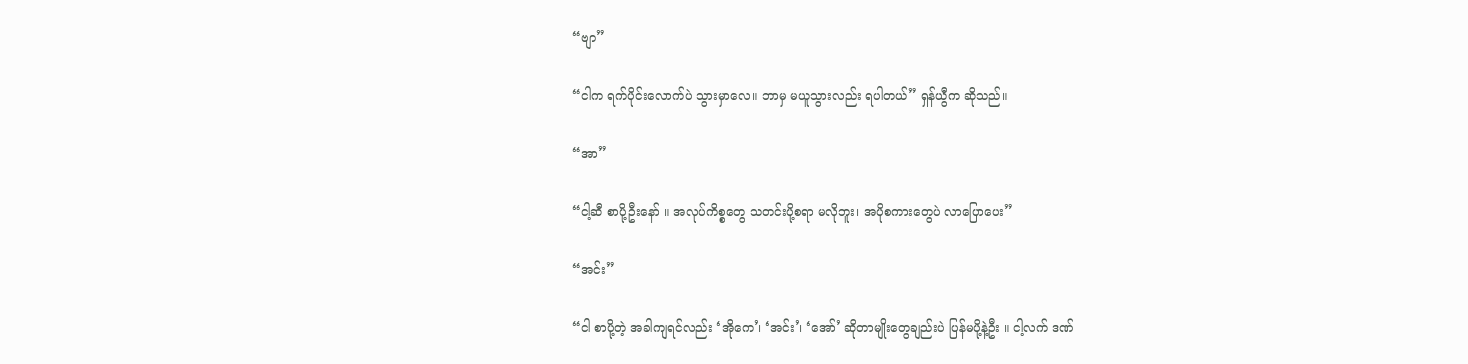“ဗျာ”

“ငါက ရက်ပိုင်းလောက်ပဲ သွားမှာလေ။ ဘာမှ မယူသွားလည်း ရပါတယ်” ရှန်ယွီက ဆိုသည်။

“အာ”

“ငါ့ဆီ စာပို့ဦးနော် ။ အလုပ်ကိစ္စတွေ သတင်းပို့စရာ မလိုဘူး၊ အပိုစကားတွေပဲ လာပြောပေး”

“အင်း”

“ငါ စာပို့တဲ့ အခါကျရင်လည်း ‘အိုကေ’၊ ‘အင်း’၊ ‘အော်’ ဆိုတာမျိုးတွေချည်းပဲ ပြန်မပို့နဲ့ဦး ။ ငါ့လက် ဒဏ်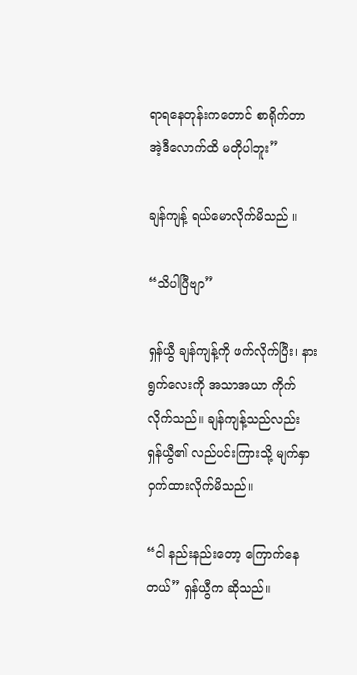ရာရနေတုန်းကတောင် စာရိုက်တာ အဲ့ဒီလောက်ထိ မတိုပါဘူး”

ချန်ကျန့် ရယ်မောလိုက်မိသည် ။

“သိပါပြီဗျာ”

ရှန်ယွီ ချန်ကျန့်ကို ဖက်လိုက်ပြီး၊ နားရွက်လေးကို အသာအယာ ကိုက်လိုက်သည်။ ချန်ကျန့်သည်လည်း ရှန်ယွီ၏ လည်ပင်းကြားသို့ မျက်နှာဝှက်ထားလိုက်မိသည်။

“ငါ နည်းနည်းတော့ ကြောက်နေတယ်” ရှန်ယွီက ဆိုသည်။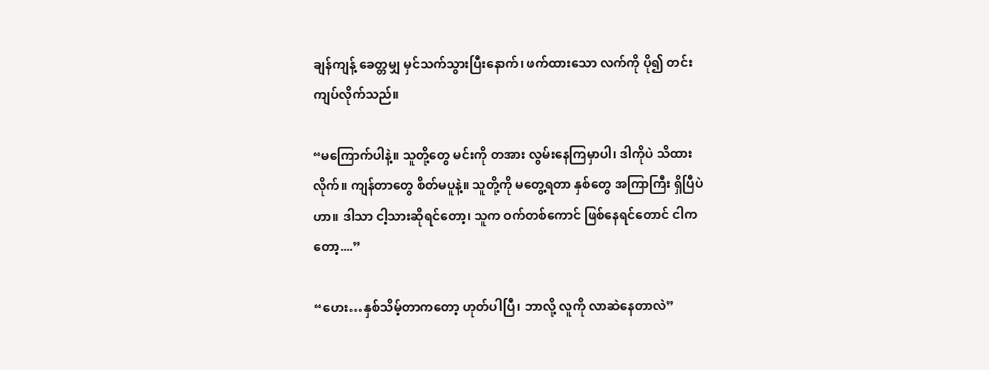ချန်ကျန့် ခေတ္တမျှ မှင်သက်သွားပြီးနောက်၊ ဖက်ထားသော လက်ကို ပို၍ တင်းကျပ်လိုက်သည်။

“မကြောက်ပါနဲ့။ သူတို့တွေ မင်းကို တအား လွမ်းနေကြမှာပါ၊ ဒါကိုပဲ သိထားလိုက်။ ကျန်တာတွေ စိတ်မပူနဲ့။ သူတို့ကို မတွေ့ရတာ နှစ်တွေ အကြာကြီး ရှိပြီပဲဟာ။ ဒါသာ ငါ့သားဆိုရင်တော့၊ သူက ဝက်တစ်ကောင် ဖြစ်နေရင်တောင် ငါကတော့....”

“ဟေး…နှစ်သိမ့်တာကတော့ ဟုတ်ပါပြီ၊ ဘာလို့ လူကို လာဆဲနေတာလဲ”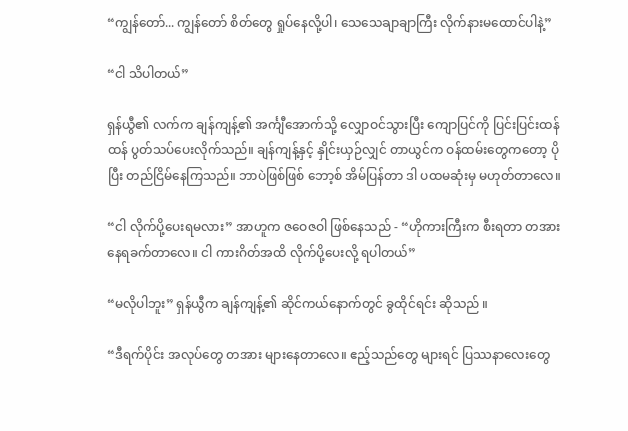“ကျွန်တော်... ကျွန်တော် စိတ်တွေ ရှုပ်နေလို့ပါ၊ သေသေချာချာကြီး လိုက်နားမထောင်ပါနဲ့”

“ငါ သိပါတယ်”

ရှန်ယွီ၏ လက်က ချန်ကျန့်၏ အင်္ကျီအောက်သို့ လျှောဝင်သွားပြီး ကျောပြင်ကို ပြင်းပြင်းထန်ထန် ပွတ်သပ်ပေးလိုက်သည်။ ချန်ကျန့်နှင့် နှိုင်းယှဉ်လျှင် တာယွင်က ဝန်ထမ်းတွေကတော့ ပိုပြီး တည်ငြိမ်နေကြသည်။ ဘာပဲဖြစ်ဖြစ် ဘော့စ် အိမ်ပြန်တာ ဒါ ပထမဆုံးမှ မဟုတ်တာလေ။

“ငါ လိုက်ပို့ပေးရမလား” အာဟူက ဇဝေဇဝါ ဖြစ်နေသည် - “ဟိုကားကြီးက စီးရတာ တအား နေရခက်တာလေ။ ငါ ကားဂိတ်အထိ လိုက်ပို့ပေးလို့ ရပါတယ်”

“မလိုပါဘူး” ရှန်ယွီက ချန်ကျန့်၏ ဆိုင်ကယ်နောက်တွင် ခွထိုင်ရင်း ဆိုသည် ။

“ဒီရက်ပိုင်း အလုပ်တွေ တအား များနေတာလေ။ ဧည့်သည်တွေ များရင် ပြဿနာလေးတွေ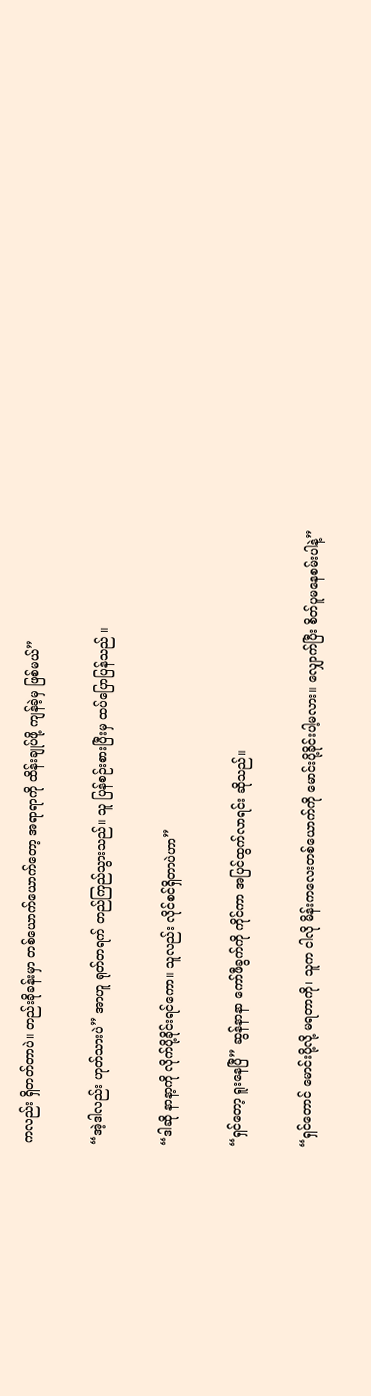ကလည်း ရှိတတ်တာပဲ။ တည်းခိုခန်းမှာ တစ်ယောက်ယောက်တော့ အရာရာကို ထိန်းချုပ်ဖို့ ကျန်ခဲ့မှ ဖြစ်မယ်”

“အဲ့ဒါလည်း ဟုတ်သားပဲ” အာဟူ ရုတ်တရက် တည်ကြည်သွားသည်။ သူ ပြန်စဉ်းစားပြီးမှ ထပ်ပြောပြန်သည် ။

“ဒါဆို နာနာ့ကို လိုက်ပို့ခိုင်းရင်ကော။ သူလည်း လိုင်စင်ရှိတာပဲဟာ”

“ရှင်တော့ ရူးနေပြီ” ဆွန်နာနာ ကော်ဖီခွက်ကို ကိုင်ကာ အပြင်ထွက်လာရင်း ဆိုသည်။

“ရှင်တောင် မောင်းပို့လို့ မရတာကို၊ သူက ငါလို မိန်းကလေးတစ်ယောက်ကို မောင်းပို့ခိုင်းပါ့မလား။ လျှောက်ပြီး စိတ်ပူမနေစမ်းပါနဲ့”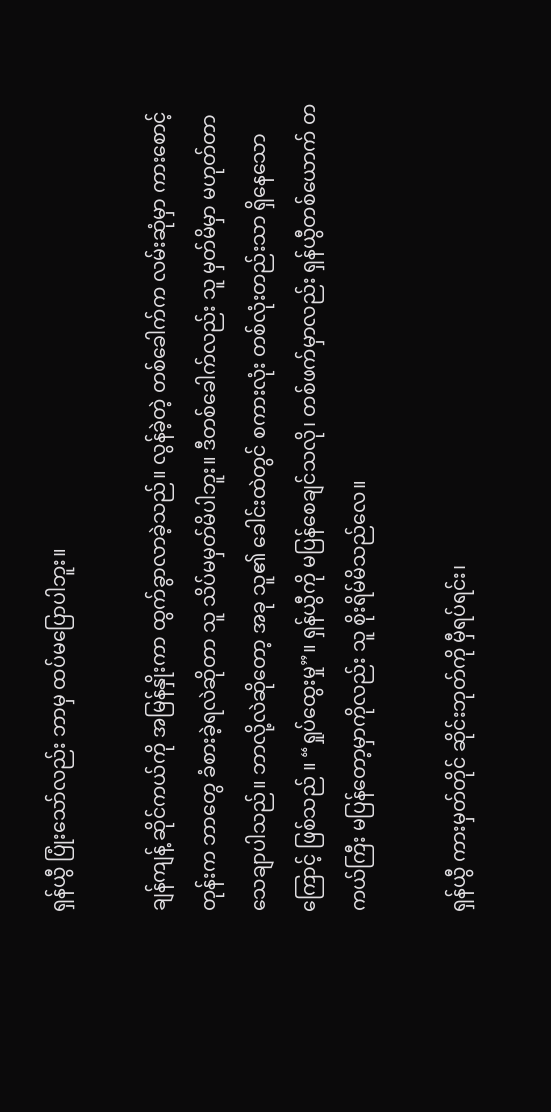ရှန်ယွီ ပြုံးသော်လည်း ဘာမှ ထပ်မပြောပါဘူး။

ချန်ကျန့် ဆိုင်ကယ်ကို အမြန်နှိုးကာ ထွက်ခွာလာခဲ့သည်။ လွန်ခဲ့တဲ့ တစ်ခေါက်က လမ်းဆုံမှာ ကားစောင့်တုန်းက ဘာတွေ ခံစားခဲ့ရလဲဆိုတာ သူ သိပ်မမှတ်မိပါဘူး။ ဒီတစ်ခေါက်လည်း သူ မှတ်မိမှာ မဟုတ်တာ သေချာပါသည်။ ဘာလို့လဲဆိုတော့ အခု သူ၏ ခေါင်းထဲတွင် စကားလုံး တစ်လုံးတည်းသာ ရှိနေသောကြောင့် ဖြစ်သည် ။ “ရှုပ်ထွေးမှု”။ ရှန်ယွီကို မပြန်စေချင်သလို၊ တစ်ဖက်မှာလည်း ရှန်ယွီတစ်ယောက် တကယ်ကြီး မပြန်တော့မှာကိုလည်း သူ စိုးရိမ်မိသည်လေ။

ရှန်ယွီ ကားမှတ်တိုင် ဆိုင်းဘုတ်ကို မှီရပ်ရင်း၊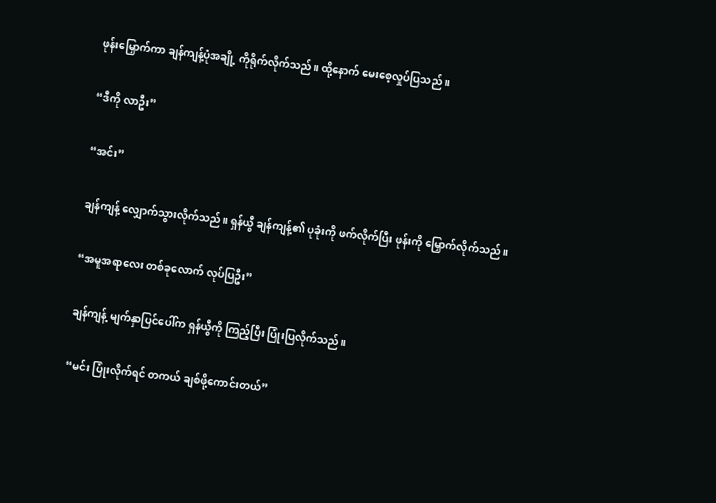ဖုန်းမြှောက်ကာ ချန်ကျန့်ပုံအချို့ ကိုရိုက်လိုက်သည်။ ထို့နောက် မေးစေ့လှုပ်ပြသည် ။

“ဒီကို လာဦး”

“အင်း”

ချန်ကျန့် လျှောက်သွားလိုက်သည်။ ရှန်ယွီ ချန်ကျန့်၏ ပုခုံးကို ဖက်လိုက်ပြီး ဖုန်းကို မြှောက်လိုက်သည် ။

“အမူအရာလေး တစ်ခုလောက် လုပ်ပြဦး”

ချန်ကျန့် မျက်နှာပြင်ပေါ်က ရှန်ယွီကို ကြည့်ပြီး ပြုံးပြလိုက်သည်။

“မင်း ပြုံးလိုက်ရင် တကယ် ချစ်ဖို့ကောင်းတယ်”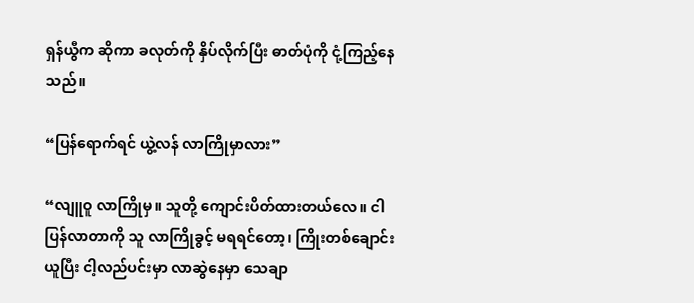ရှန်ယွီက ဆိုကာ ခလုတ်ကို နှိပ်လိုက်ပြီး ဓာတ်ပုံကို ငုံ့ကြည့်နေသည်။

“ပြန်ရောက်ရင် ယွဲ့လန် လာကြိုမှာလား”

“လျူဝူ လာကြိုမှ။ သူတို့ ကျောင်းပိတ်ထားတယ်လေ။ ငါ ပြန်လာတာကို သူ လာကြိုခွင့် မရရင်တော့၊ ကြိုးတစ်ချောင်းယူပြီး ငါ့လည်ပင်းမှာ လာဆွဲနေမှာ သေချာ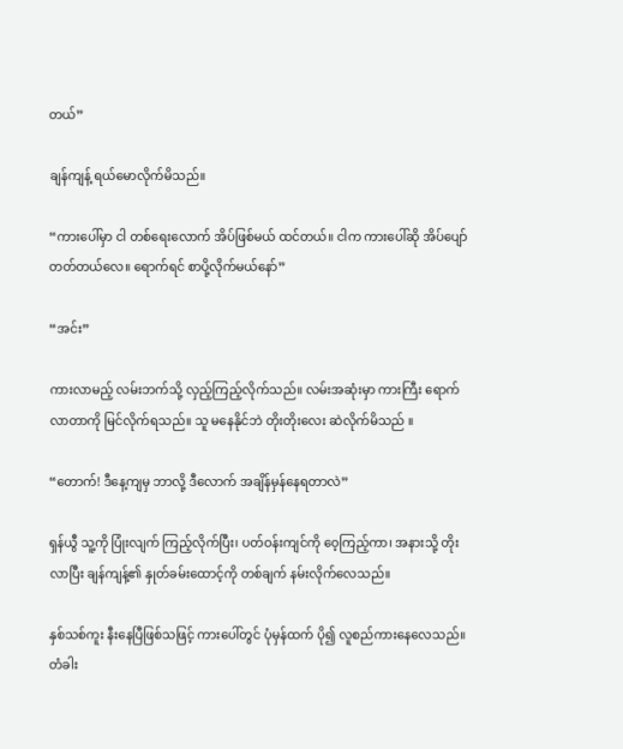တယ်”

ချန်ကျန့် ရယ်မောလိုက်မိသည်။

“ကားပေါ်မှာ ငါ တစ်ရေးလောက် အိပ်ဖြစ်မယ် ထင်တယ်။ ငါက ကားပေါ်ဆို အိပ်ပျော်တတ်တယ်လေ။ ရောက်ရင် စာပို့လိုက်မယ်နော်”

“အင်း”

ကားလာမည့် လမ်းဘက်သို့ လှည့်ကြည့်လိုက်သည်။ လမ်းအဆုံးမှာ ကားကြီး ရောက်လာတာကို မြင်လိုက်ရသည်။ သူ မနေနိုင်ဘဲ တိုးတိုးလေး ဆဲလိုက်မိသည် ။

“တောက်! ဒီနေ့ကျမှ ဘာလို့ ဒီလောက် အချိန်မှန်နေရတာလဲ”

ရှန်ယွီ သူ့ကို ပြုံးလျက် ကြည့်လိုက်ပြီး၊ ပတ်ဝန်းကျင်ကို ဝေ့ကြည့်ကာ၊ အနားသို့ တိုးလာပြီး ချန်ကျန့်၏ နှုတ်ခမ်းထောင့်ကို တစ်ချက် နမ်းလိုက်လေသည်။

နှစ်သစ်ကူး နီးနေပြီဖြစ်သဖြင့် ကားပေါ်တွင် ပုံမှန်ထက် ပို၍ လူစည်ကားနေလေသည်။ တံခါး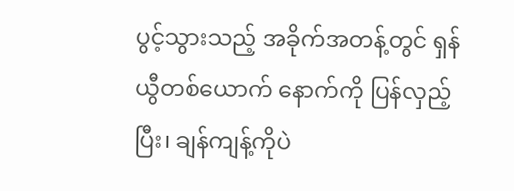ပွင့်သွားသည့် အခိုက်အတန့်တွင် ရှန်ယွီတစ်ယောက် နောက်ကို ပြန်လှည့်ပြီး၊ ချန်ကျန့်ကိုပဲ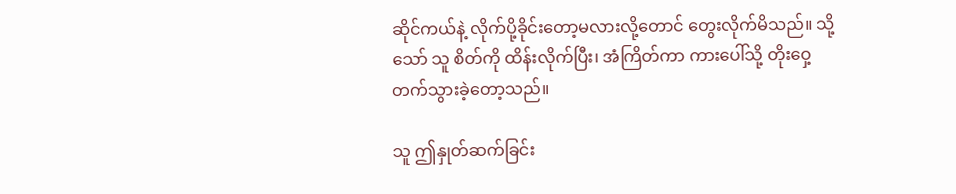ဆိုင်ကယ်နဲ့ လိုက်ပို့ခိုင်းတော့မလားလို့တောင် တွေးလိုက်မိသည်။ သို့သော် သူ စိတ်ကို ထိန်းလိုက်ပြီး၊ အံကြိတ်ကာ ကားပေါ်သို့ တိုးဝှေ့တက်သွားခဲ့တော့သည်။

သူ ဤနှုတ်ဆက်ခြင်း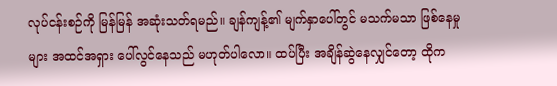လုပ်ငန်းစဉ်ကို မြန်မြန် အဆုံးသတ်ရမည်။ ချန်ကျန့်၏ မျက်နှာပေါ်တွင် မသက်မသာ ဖြစ်နေမှုများ အထင်အရှား ပေါ်လွင်နေသည် မဟုတ်ပါလော။ ထပ်ပြီး အချိန်ဆွဲနေလျှင်တော့ ထိုက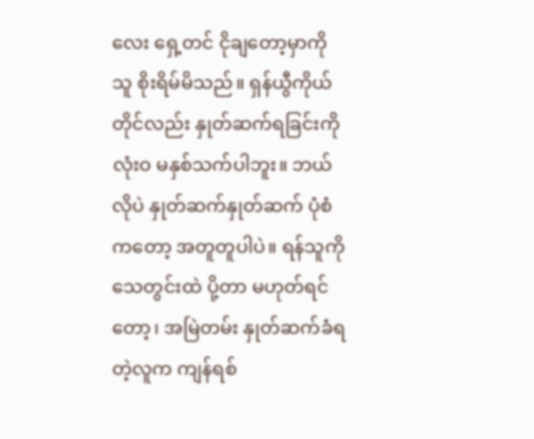လေး ရှေ့တင် ငိုချတော့မှာကို သူ စိုးရိမ်မိသည်။ ရှန်ယွီကိုယ်တိုင်လည်း နှုတ်ဆက်ရခြင်းကို လုံးဝ မနှစ်သက်ပါဘူး။ ဘယ်လိုပဲ နှုတ်ဆက်နှုတ်ဆက် ပုံစံကတော့ အတူတူပါပဲ။ ရန်သူကို သေတွင်းထဲ ပို့တာ မဟုတ်ရင်တော့၊ အမြဲတမ်း နှုတ်ဆက်ခံရတဲ့လူက ကျန်ရစ်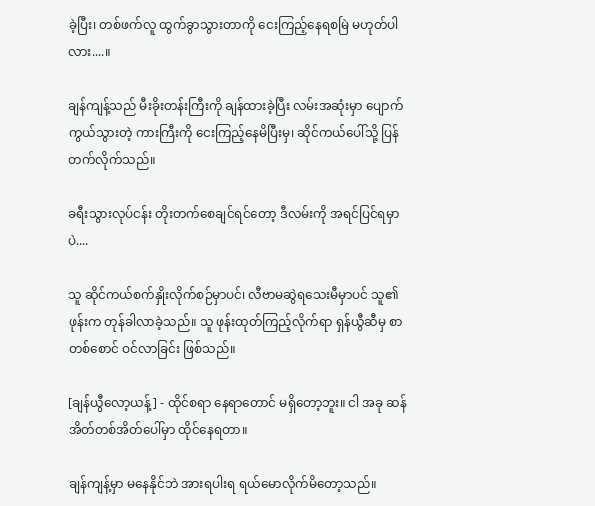ခဲ့ပြီး၊ တစ်ဖက်လူ ထွက်ခွာသွားတာကို ငေးကြည့်နေရစမြဲ မဟုတ်ပါလား....။

ချန်ကျန့်သည် မီးခိုးတန်းကြီးကို ချန်ထားခဲ့ပြီး လမ်းအဆုံးမှာ ပျောက်ကွယ်သွားတဲ့ ကားကြီးကို ငေးကြည့်နေမိပြီးမှ၊ ဆိုင်ကယ်ပေါ်သို့ ပြန်တက်လိုက်သည်။

ခရီးသွားလုပ်ငန်း တိုးတက်စေချင်ရင်တော့ ဒီလမ်းကို အရင်ပြင်ရမှာပဲ....

သူ ဆိုင်ကယ်စက်နှိုးလိုက်စဉ်မှာပင်၊ လီဗာမဆွဲရသေးမီမှာပင် သူ၏ ဖုန်းက တုန်ခါလာခဲ့သည်။ သူ ဖုန်းထုတ်ကြည့်လိုက်ရာ ရှန်ယွီဆီမှ စာတစ်စောင် ဝင်လာခြင်း ဖြစ်သည်။

[ချန်ယွီလော့ယန့်] - ထိုင်စရာ နေရာတောင် မရှိတော့ဘူး။ ငါ အခု ဆန်အိတ်တစ်အိတ်ပေါ်မှာ ထိုင်နေရတာ။

ချန်ကျန့်မှာ မနေနိုင်ဘဲ အားရပါးရ ရယ်မောလိုက်မိတော့သည်။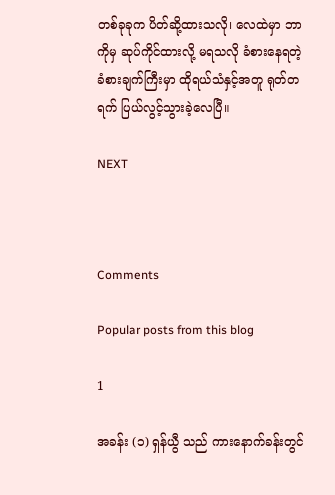တစ်ခုခုက ပိတ်ဆို့ထားသလို၊ လေထဲမှာ ဘာကိုမှ ဆုပ်ကိုင်ထားလို့ မရသလို ခံစားနေရတဲ့ ခံစားချက်ကြီးမှာ ထိုရယ်သံနှင့်အတူ ရုတ်တရက် ပြယ်လွင့်သွားခဲ့လေပြီ။

NEXT



Comments

Popular posts from this blog

1

အခန်း (၁) ရှန်ယွီ သည် ကားနောက်ခန်းတွင်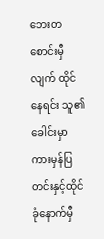ဘေးတစောင်းမှီလျက် ထိုင်နေရင်း သူ၏ခေါင်းမှာ ကားမှန်ပြတင်းနှင့်ထိုင်ခုံနောက်မှီ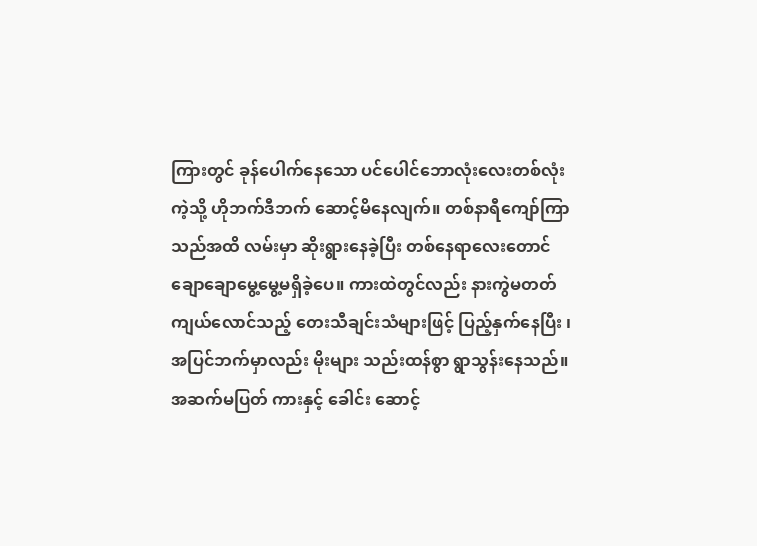ကြားတွင် ခုန်ပေါက်နေသော ပင်ပေါင်ဘောလုံးလေးတစ်လုံး ကဲ့သို့ ဟိုဘက်ဒီဘက် ဆောင့်မိနေလျက်။ တစ်နာရီကျော်ကြာသည်အထိ လမ်းမှာ ဆိုးရွားနေခဲ့ပြီး တစ်နေရာလေးတောင် ချောချောမွေ့မွေ့မရှိခဲ့ပေ။ ကားထဲတွင်လည်း နားကွဲမတတ် ကျယ်လောင်သည့် တေးသီချင်းသံများဖြင့် ပြည့်နှက်နေပြီး ၊ အပြင်ဘက်မှာလည်း မိုးများ သည်းထန်စွာ ရွာသွန်းနေသည်။ အဆက်မပြတ် ကားနှင့် ခေါင်း ဆောင့်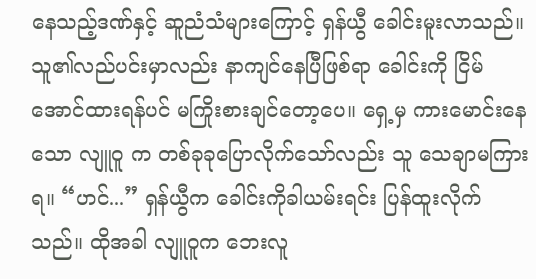နေသည့်ဒဏ်နှင့် ဆူညံသံများကြောင့် ရှန်ယွီ ခေါင်းမူးလာသည်။ သူ၏လည်ပင်းမှာလည်း နာကျင်နေပြီဖြစ်ရာ ခေါင်းကို ငြိမ်အောင်ထားရန်ပင် မကြိုးစားချင်တော့ပေ။ ရှေ့မှ ကားမောင်းနေသော လျူဝူ က တစ်ခုခုပြောလိုက်သော်လည်း သူ သေချာမကြားရ။ “ဟင်...” ရှန်ယွီက ခေါင်းကိုခါယမ်းရင်း ပြန်ထူးလိုက်သည်။ ထိုအခါ လျူဝူက ဘေးလူ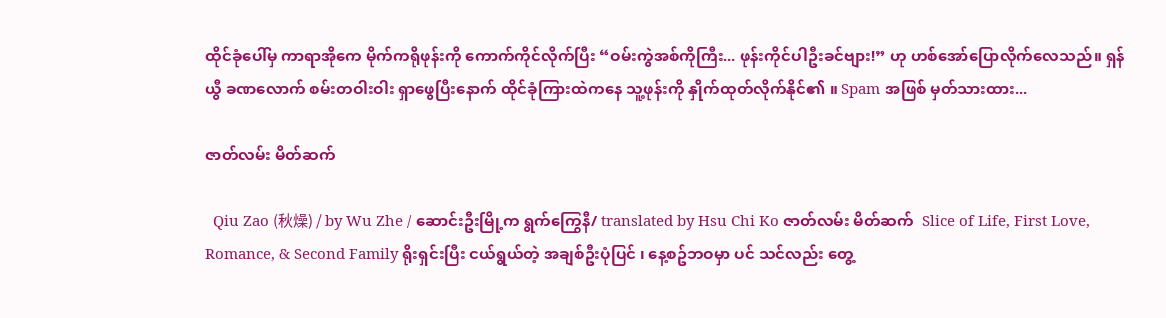ထိုင်ခုံပေါ်မှ ကာရာအိုကေ မိုက်ကရိုဖုန်းကို ကောက်ကိုင်လိုက်ပြီး “ဝမ်းကွဲအစ်ကိုကြီး... ဖုန်းကိုင်ပါဦးခင်ဗျား!” ဟု ဟစ်အော်ပြောလိုက်လေသည်။ ရှန်ယွီ ခဏလောက် စမ်းတဝါးဝါး ရှာဖွေပြီးနောက် ထိုင်ခုံကြားထဲကနေ သူ့ဖုန်းကို နှိုက်ထုတ်လိုက်နိုင်၏ ။ Spam အဖြစ် မှတ်သားထား...

ဇာတ်လမ်း မိတ်ဆက်

  Qiu Zao (秋燥) / by Wu Zhe / ဆောင်းဦးမြို့က ရွက်ကြွေနီ/ translated by Hsu Chi Ko ဇာတ်လမ်း မိတ်ဆက်  Slice of Life, First Love, Romance, & Second Family ရိုးရှင်းပြီး ငယ်ရွယ်တဲ့ အချစ်ဦးပုံပြင် ၊ နေ့စဥ်ဘဝမှာ ပင် သင်လည်း တွေ့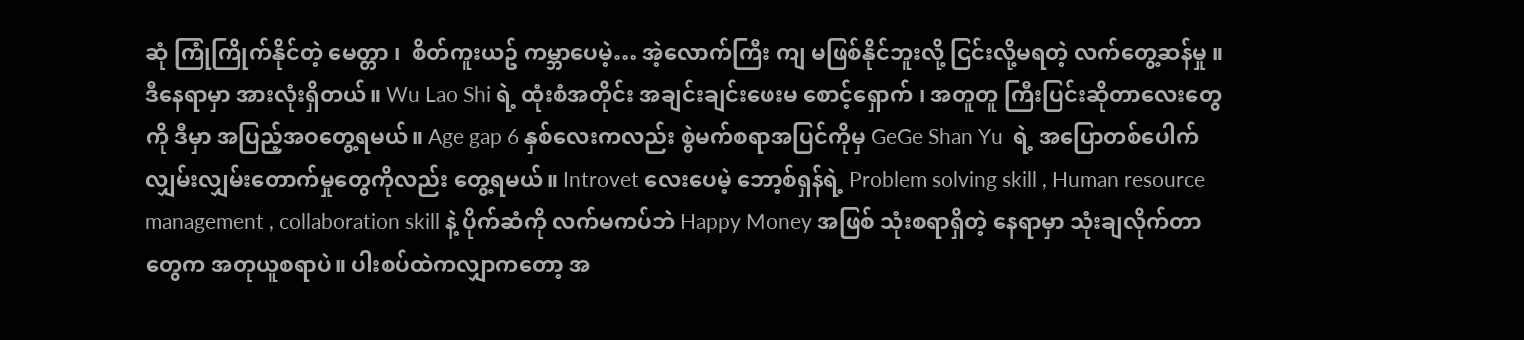ဆုံ ကြုံကြိုက်နိုင်တဲ့ မေတ္တာ ၊  စိတ်ကူးယဥ် ကမ္ဘာပေမဲ့… အဲ့လောက်ကြီး ကျ မဖြစ်နိုင်ဘူးလို့ ငြင်းလို့မရတဲ့ လက်တွေ့ဆန်မှု ။ ဒီနေရာမှာ အားလုံးရှိတယ်။ Wu Lao Shi ရဲ့ ထုံးစံအတိုင်း အချင်းချင်းဖေးမ စောင့်‌ရှောက် ၊ အတူတူ ကြီးပြင်းဆိုတာလေးတွေကို ဒီမှာ အပြည့်အဝတွေ့ရမယ်။ Age gap 6 နှစ်လေးကလည်း စွဲမက်စရာအပြင်ကိုမှ GeGe Shan Yu  ရဲ့ အပြောတစ်ပေါက် လျှမ်းလျှမ်းတောက်မှုတွေကိုလည်း တွေ့ရမယ်။ Introvet လေးပေမဲ့ ဘော့စ်ရှန်ရဲ့ Problem solving skill , Human resource management , collaboration skill နဲ့ ပိုက်ဆံကို လက်မကပ်ဘဲ Happy Money အဖြစ် သုံးစရာရှိတဲ့ နေရာမှာ သုံးချလိုက်တာတွေက အတုယူစရာပဲ။ ပါးစပ်ထဲကလျှာကတော့ အ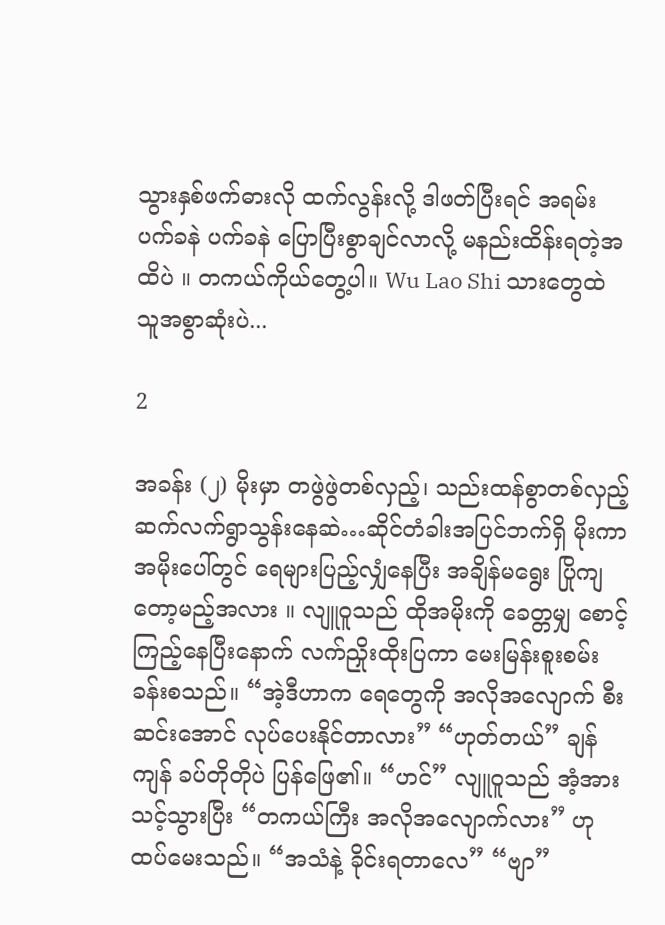သွားနှစ်ဖက်ဓားလို ထက်လွန်းလို့ ဒါဖတ်ပြီးရင် အရမ်း ပက်ခနဲ ပက်ခနဲ ပြောပြီးစွာချင်လာလို့ မနည်းထိန်းရတဲ့အထိပဲ ။ တကယ်ကိုယ်တွေ့ပါ။ Wu Lao Shi သားတွေထဲ သူအစွာဆုံးပဲ...

2

အခန်း (၂) မိုးမှာ တဖွဲဖွဲတစ်လှည့်၊ သည်းထန်စွာတစ်လှည့် ဆက်လက်ရွာသွန်းနေဆဲ…ဆိုင်တံခါးအပြင်ဘက်ရှိ မိုးကာအမိုးပေါ်တွင် ရေများပြည့်လျှံနေပြီး အချိန်မရွေး ပြိုကျတော့မည့်အလား ။ လျူဝူသည် ထိုအမိုးကို ခေတ္တမျှ စောင့်ကြည့်နေပြီးနောက် လက်ညှိုးထိုးပြကာ မေးမြန်းစူးစမ်းခန်းစသည်။ “အဲ့ဒီဟာက ရေတွေကို အလိုအလျောက် စီးဆင်းအောင် လုပ်ပေးနိုင်တာလား” “ဟုတ်တယ်” ချန်ကျန် ခပ်တိုတိုပဲ ပြန်ဖြေ၏။ “ဟင်” လျူဝူသည် အံ့အားသင့်သွားပြီး “တကယ်ကြီး အလိုအလျောက်လား” ဟု ထပ်မေးသည်။ “အသံနဲ့ ခိုင်းရတာလေ” “ဗျာ”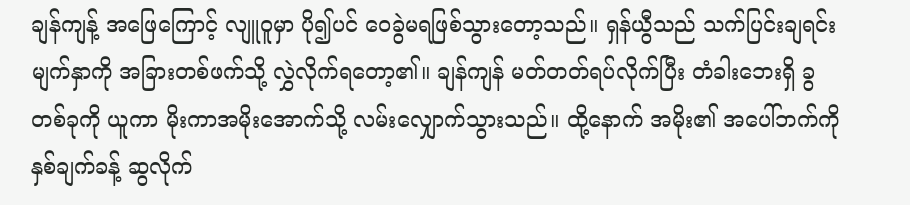ချန်ကျန့် အဖြေကြောင့် လျူဝူမှာ ပို၍ပင် ဝေခွဲမရဖြစ်သွားတော့သည်။ ရှန်ယွီသည် သက်ပြင်းချရင်း မျက်နှာကို အခြားတစ်ဖက်သို့ လွှဲလိုက်ရ‌တော့၏။ ချန်ကျန် မတ်တတ်ရပ်လိုက်ပြီး တံခါးဘေးရှိ ခွတစ်ခုကို ယူကာ မိုးကာအမိုးအောက်သို့ လမ်းလျှောက်သွားသည်။ ထို့နောက် အမိုး၏ အပေါ်ဘက်ကို နှစ်ချက်ခန့် ဆွလိုက်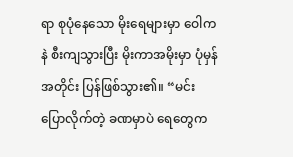ရာ စုပုံနေသော မိုးရေများမှာ ဝေါကနဲ စီးကျသွားပြီး မိုးကာအမိုးမှာ ပုံမှန်အတိုင်း ပြန်ဖြစ်သွား၏။ “မင်း ပြောလိုက်တဲ့ ခဏမှာပဲ ရေတွေက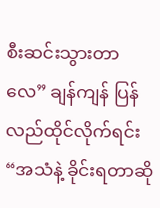စီးဆင်းသွားတာလေ” ချန်ကျန် ပြန်လည်ထိုင်လိုက်ရင်း “အသံနဲ့ ခိုင်းရတာဆို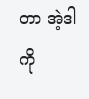တာ အဲ့ဒါကို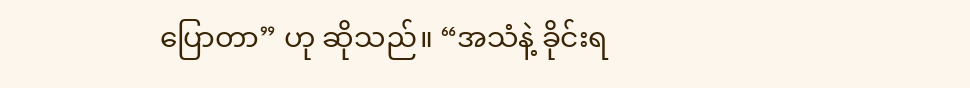ပြောတာ” ဟု ဆိုသည်။ “အသံနဲ့ ခိုင်းရ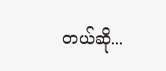တယ်ဆို...